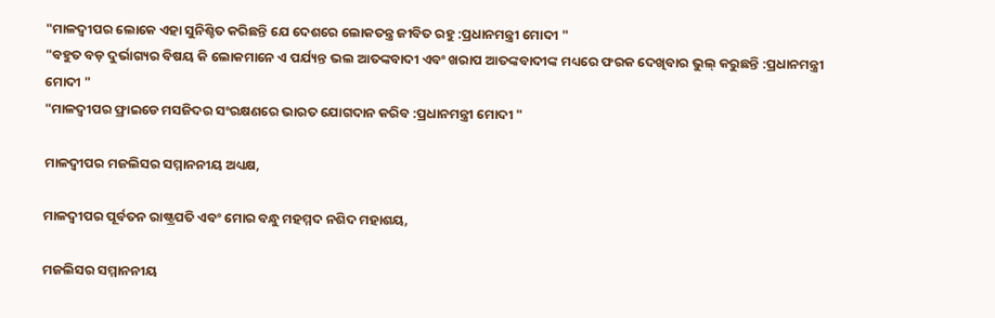"ମାଳଦ୍ଵୀପର ଲୋକେ ଏହା ସୁନିଶ୍ଚିତ କରିଛନ୍ତି ଯେ ଦେଶରେ ଲୋକତନ୍ତ୍ର ଜୀବିତ ରହୁ :ପ୍ରଧାନମନ୍ତ୍ରୀ ମୋଦୀ "
"ବହୁତ ବଡ଼ ଦୁର୍ଭାଗ୍ୟର ବିଷୟ କି ଲୋକମାନେ ଏ ପର୍ଯ୍ୟନ୍ତ ଭଲ ଆତଙ୍କବାଦୀ ଏବଂ ଖରାପ ଆତଙ୍କବାଦୀଙ୍କ ମଧ୍ୟରେ ଫରକ ଦେଖିବାର ଭୁଲ୍ କରୁଛନ୍ତି :ପ୍ରଧାନମନ୍ତ୍ରୀ ମୋଦୀ "
"ମାଳଦ୍ଵୀପର ଫ୍ରାଇଡେ ମସଜିଦର ସଂରକ୍ଷଣରେ ଭାରତ ଯୋଗଦାନ କରିବ :ପ୍ରଧାନମନ୍ତ୍ରୀ ମୋଦୀ "

ମାଳଦ୍ଵୀପର ମଜଲିସର ସମ୍ମାନନୀୟ ଅଧ୍ୟକ୍ଷ,

ମାଳଦ୍ଵୀପର ପୂର୍ବତନ ରାଷ୍ଟ୍ରପତି ଏବଂ ମୋର ବନ୍ଧୁ ମହମ୍ମଦ ନଶିଦ ମହାଶୟ,

ମଜଲିସର ସମ୍ମାନନୀୟ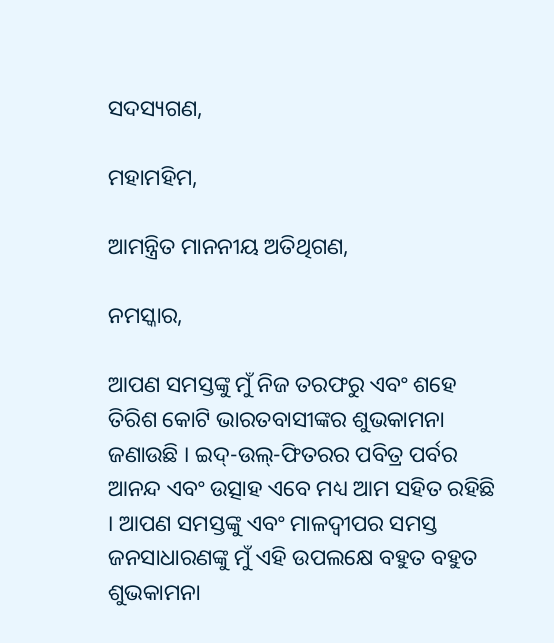ସଦସ୍ୟଗଣ,

ମହାମହିମ,

ଆମନ୍ତ୍ରିତ ମାନନୀୟ ଅତିଥିଗଣ,

ନମସ୍କାର,

ଆପଣ ସମସ୍ତଙ୍କୁ ମୁଁ ନିଜ ତରଫରୁ ଏବଂ ଶହେ ତିରିଶ କୋଟି ଭାରତବାସୀଙ୍କର ଶୁଭକାମନା ଜଣାଉଛି । ଇଦ୍-ଉଲ୍-ଫିତରର ପବିତ୍ର ପର୍ବର ଆନନ୍ଦ ଏବଂ ଉତ୍ସାହ ଏବେ ମଧ୍ୟ ଆମ ସହିତ ରହିଛି । ଆପଣ ସମସ୍ତଙ୍କୁ ଏବଂ ମାଳଦ୍ଵୀପର ସମସ୍ତ ଜନସାଧାରଣଙ୍କୁ ମୁଁ ଏହି ଉପଲକ୍ଷେ ବହୁତ ବହୁତ ଶୁଭକାମନା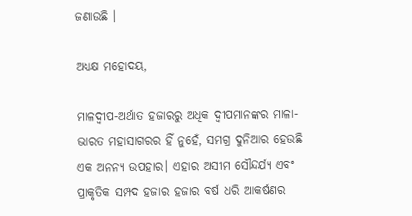ଜଣାଉଛି ।

ଅଧ୍ୟକ୍ଷ ମହୋଦୟ,

ମାଳଦ୍ଵୀପ-ଅର୍ଥାତ ହଜାରରୁ ଅଧିକ ଦ୍ୱୀପମାନଙ୍କର ମାଳା-ଭାରତ ମହାସାଗରର ହିଁ ନୁହେଁ, ସମଗ୍ର ଦୁନିଆର ହେଉଛି ଏକ ଅନନ୍ୟ ଉପହାର। ଏହାର ଅସୀମ ସୌନ୍ଦର୍ଯ୍ୟ ଏବଂ ପ୍ରାକୃତିକ ସମ୍ପଦ ହଜାର ହଜାର ବର୍ଷ ଧରି ଆକର୍ଷଣର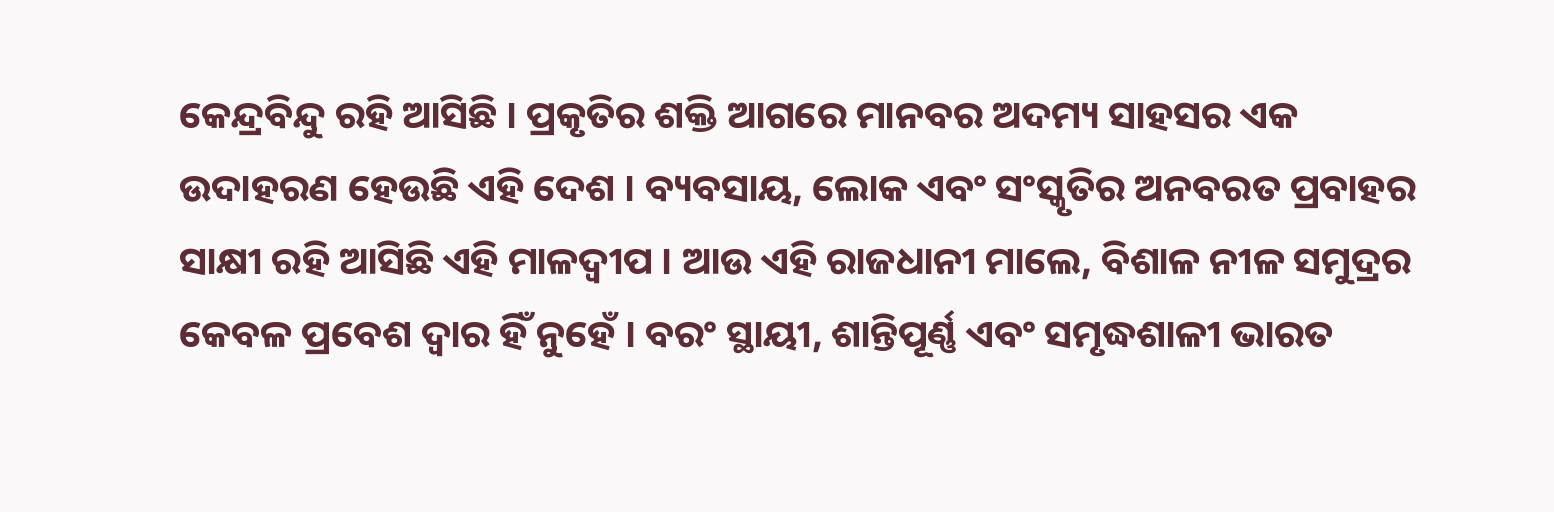କେନ୍ଦ୍ରବିନ୍ଦୁ ରହି ଆସିଛି । ପ୍ରକୃତିର ଶକ୍ତି ଆଗରେ ମାନବର ଅଦମ୍ୟ ସାହସର ଏକ ଉଦାହରଣ ହେଉଛି ଏହି ଦେଶ । ବ୍ୟବସାୟ, ଲୋକ ଏବଂ ସଂସ୍କୃତିର ଅନବରତ ପ୍ରବାହର ସାକ୍ଷୀ ରହି ଆସିଛି ଏହି ମାଳଦ୍ଵୀପ । ଆଉ ଏହି ରାଜଧାନୀ ମାଲେ, ବିଶାଳ ନୀଳ ସମୁଦ୍ରର କେବଳ ପ୍ରବେଶ ଦ୍ୱାର ହିଁ ନୁହେଁ । ବରଂ ସ୍ଥାୟୀ, ଶାନ୍ତିପୂର୍ଣ୍ଣ ଏବଂ ସମୃଦ୍ଧଶାଳୀ ଭାରତ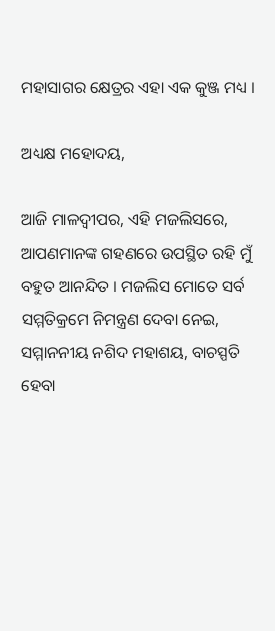ମହାସାଗର କ୍ଷେତ୍ରର ଏହା ଏକ କୁଞ୍ଜ ମଧ୍ୟ ।

ଅଧ୍ୟକ୍ଷ ମହୋଦୟ,

ଆଜି ମାଳଦ୍ଵୀପର, ଏହି ମଜଲିସରେ, ଆପଣମାନଙ୍କ ଗହଣରେ ଉପସ୍ଥିତ ରହି ମୁଁ ବହୁତ ଆନନ୍ଦିତ । ମଜଲିସ ମୋତେ ସର୍ବ ସମ୍ମତିକ୍ରମେ ନିମନ୍ତ୍ରଣ ଦେବା ନେଇ, ସମ୍ମାନନୀୟ ନଶିଦ ମହାଶୟ, ବାଚସ୍ପତି ହେବା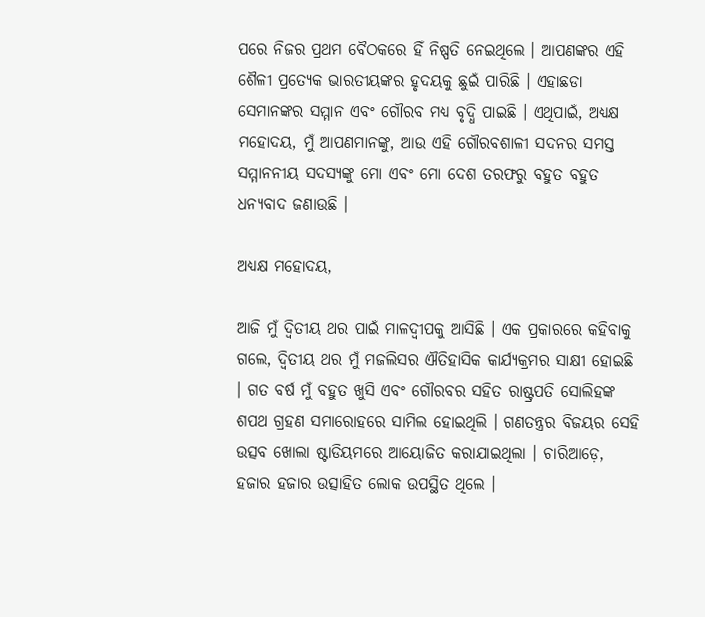ପରେ ନିଜର ପ୍ରଥମ ବୈଠକରେ ହିଁ ନିଷ୍ପତି ନେଇଥିଲେ । ଆପଣଙ୍କର ଏହି ଶୈଳୀ ପ୍ରତ୍ୟେକ ଭାରତୀୟଙ୍କର ହୃଦୟକୁ ଛୁଇଁ ପାରିଛି । ଏହାଛଡା ସେମାନଙ୍କର ସମ୍ମାନ ଏବଂ ଗୌରବ ମଧ୍ୟ ବୃଦ୍ଧି ପାଇଛି । ଏଥିପାଇଁ, ଅଧ୍ୟକ୍ଷ ମହୋଦୟ, ମୁଁ ଆପଣମାନଙ୍କୁ, ଆଉ ଏହି ଗୌରବଶାଳୀ ସଦନର ସମସ୍ତ ସମ୍ମାନନୀୟ ସଦସ୍ୟଙ୍କୁ ମୋ ଏବଂ ମୋ ଦେଶ ତରଫରୁ ବହୁତ ବହୁତ ଧନ୍ୟବାଦ ଜଣାଉଛି ।

ଅଧ୍ୟକ୍ଷ ମହୋଦୟ,

ଆଜି ମୁଁ ଦ୍ୱିତୀୟ ଥର ପାଇଁ ମାଳଦ୍ଵୀପକୁ ଆସିଛି । ଏକ ପ୍ରକାରରେ କହିବାକୁ ଗଲେ, ଦ୍ୱିତୀୟ ଥର ମୁଁ ମଜଲିସର ଐତିହାସିକ କାର୍ଯ୍ୟକ୍ରମର ସାକ୍ଷୀ ହୋଇଛି । ଗତ ବର୍ଷ ମୁଁ ବହୁତ ଖୁସି ଏବଂ ଗୌରବର ସହିତ ରାଷ୍ଟ୍ରପତି ସୋଲିହଙ୍କ ଶପଥ ଗ୍ରହଣ ସମାରୋହରେ ସାମିଲ ହୋଇଥିଲି । ଗଣତନ୍ତ୍ରର ବିଜୟର ସେହି ଉତ୍ସବ ଖୋଲା ଷ୍ଟାଡିୟମରେ ଆୟୋଜିତ କରାଯାଇଥିଲା । ଚାରିଆଡ଼େ, ହଜାର ହଜାର ଉତ୍ସାହିତ ଲୋକ ଉପସ୍ଥିତ ଥିଲେ ।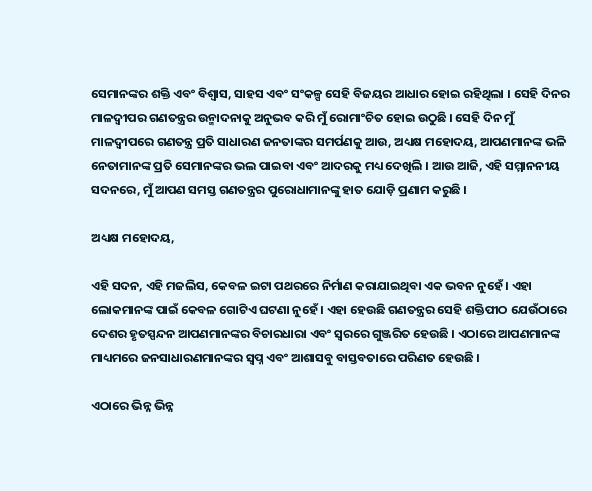ସେମାନଙ୍କର ଶକ୍ତି ଏବଂ ବିଶ୍ୱାସ, ସାହସ ଏବଂ ସଂକଳ୍ପ ସେହି ବିଜୟର ଆଧାର ହୋଇ ରହିଥିଲା । ସେହି ଦିନର ମାଳଦ୍ଵୀପର ଗଣତନ୍ତ୍ରର ଉନ୍ମାଦନାକୁ ଅନୁଭବ କରି ମୁଁ ରୋମାଂଚିତ ହୋଇ ଉଠୁଛି । ସେହି ଦିନ ମୁଁ ମାଳଦ୍ଵୀପରେ ଗଣତନ୍ତ୍ର ପ୍ରତି ସାଧାରଣ ଜନତାଙ୍କର ସମର୍ପଣକୁ ଆଉ, ଅଧ୍ୟକ୍ଷ ମହୋଦୟ, ଆପଣମାନଙ୍କ ଭଳି ନେତାମାନଙ୍କ ପ୍ରତି ସେମାନଙ୍କର ଭଲ ପାଇବା ଏବଂ ଆଦରକୁ ମଧ୍ୟ ଦେଖିଲି । ଆଉ ଆଜି, ଏହି ସମ୍ମାନନୀୟ ସଦନରେ, ମୁଁ ଆପଣ ସମସ୍ତ ଗଣତନ୍ତ୍ରର ପୁରୋଧାମାନଙ୍କୁ ହାତ ଯୋଡ଼ି ପ୍ରଣାମ କରୁଛି ।

ଅଧ୍ୟକ୍ଷ ମହୋଦୟ,

ଏହି ସଦନ, ଏହି ମଜଲିସ, କେବଳ ଇଟା ପଥରରେ ନିର୍ମାଣ କରାଯାଇଥିବା ଏକ ଭବନ ନୁହେଁ । ଏହା ଲୋକମାନଙ୍କ ପାଇଁ କେବଳ ଗୋଟିଏ ଘଟଣା ନୁହେଁ । ଏହା ହେଉଛି ଗଣତନ୍ତ୍ରର ସେହି ଶକ୍ତିପୀଠ ଯେଉଁଠାରେ ଦେଶର ହୃତସ୍ପନ୍ଦନ ଆପଣମାନଙ୍କର ବିଚାରଧାରା ଏବଂ ସ୍ୱରରେ ଗୁଞ୍ଜରିତ ହେଉଛି । ଏଠାରେ ଆପଣମାନଙ୍କ ମାଧ୍ୟମରେ ଜନସାଧାରଣମାନଙ୍କର ସ୍ୱପ୍ନ ଏବଂ ଆଶାସବୁ ବାସ୍ତବତାରେ ପରିଣତ ହେଉଛି ।

ଏଠାରେ ଭିନ୍ନ ଭିନ୍ନ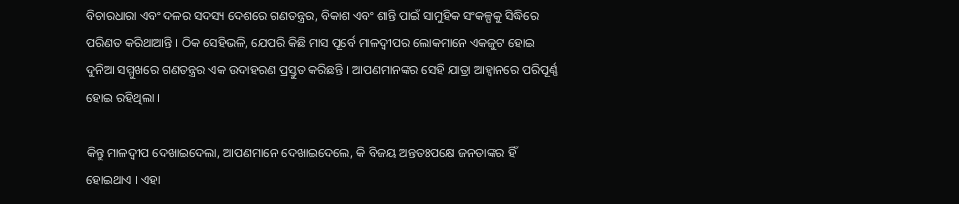ବିଚାରଧାରା ଏବଂ ଦଳର ସଦସ୍ୟ ଦେଶରେ ଗଣତନ୍ତ୍ରର, ବିକାଶ ଏବଂ ଶାନ୍ତି ପାଇଁ ସାମୁହିକ ସଂକଳ୍ପକୁ ସିଦ୍ଧିରେ ପରିଣତ କରିଥାଆନ୍ତି । ଠିକ ସେହିଭଳି, ଯେପରି କିଛି ମାସ ପୂର୍ବେ ମାଳଦ୍ଵୀପର ଲୋକମାନେ ଏକଜୁଟ ହୋଇ ଦୁନିଆ ସମ୍ମୁଖରେ ଗଣତନ୍ତ୍ରର ଏକ ଉଦାହରଣ ପ୍ରସ୍ତୁତ କରିଛନ୍ତି । ଆପଣମାନଙ୍କର ସେହି ଯାତ୍ରା ଆହ୍ୱାନରେ ପରିପୂର୍ଣ୍ଣ ହୋଇ ରହିଥିଲା ।

କିନ୍ତୁ ମାଳଦ୍ଵୀପ ଦେଖାଇଦେଲା, ଆପଣମାନେ ଦେଖାଇଦେଲେ, କି ବିଜୟ ଅନ୍ତତଃପକ୍ଷେ ଜନତାଙ୍କର ହିଁ ହୋଇଥାଏ । ଏହା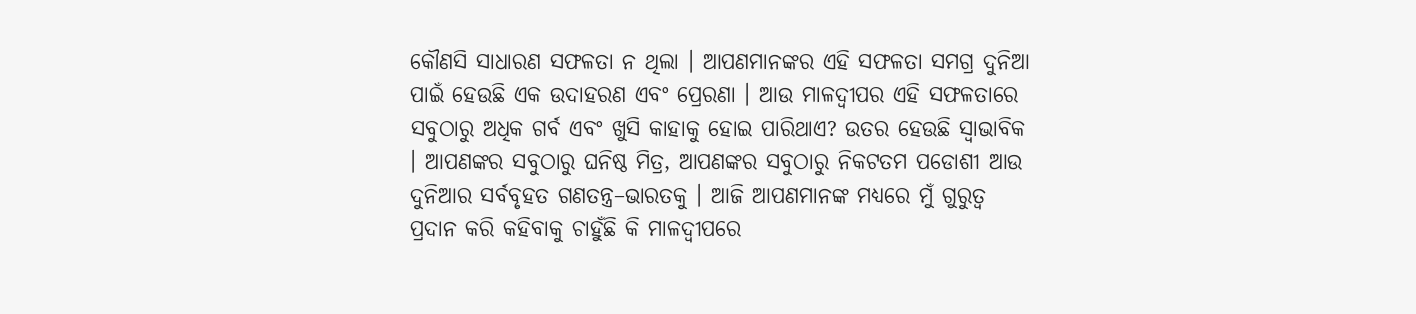କୌଣସି ସାଧାରଣ ସଫଳତା ନ ଥିଲା । ଆପଣମାନଙ୍କର ଏହି ସଫଳତା ସମଗ୍ର ଦୁନିଆ ପାଇଁ ହେଉଛି ଏକ ଉଦାହରଣ ଏବଂ ପ୍ରେରଣା । ଆଉ ମାଳଦ୍ଵୀପର ଏହି ସଫଳତାରେ ସବୁଠାରୁ ଅଧିକ ଗର୍ବ ଏବଂ ଖୁସି କାହାକୁ ହୋଇ ପାରିଥାଏ? ଉତର ହେଉଛି ସ୍ୱାଭାବିକ । ଆପଣଙ୍କର ସବୁଠାରୁ ଘନିଷ୍ଠ ମିତ୍ର, ଆପଣଙ୍କର ସବୁଠାରୁ ନିକଟତମ ପଡୋଶୀ ଆଉ ଦୁନିଆର ସର୍ବବୃହତ ଗଣତନ୍ତ୍ର–ଭାରତକୁ । ଆଜି ଆପଣମାନଙ୍କ ମଧ୍ୟରେ ମୁଁ ଗୁରୁତ୍ୱ ପ୍ରଦାନ କରି କହିବାକୁ ଚାହୁଁଛି କି ମାଳଦ୍ଵୀପରେ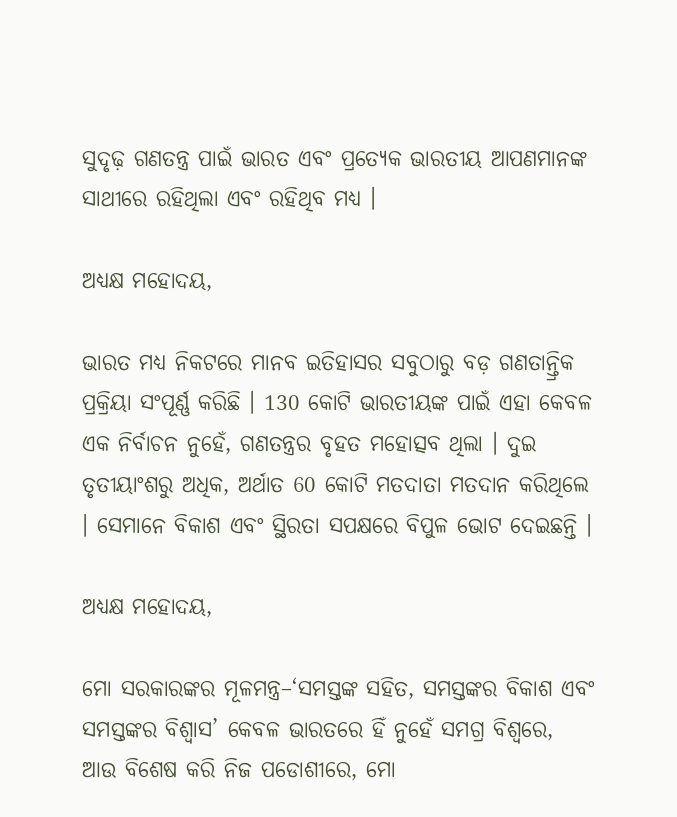ସୁଦୃଢ଼ ଗଣତନ୍ତ୍ର ପାଇଁ ଭାରତ ଏବଂ ପ୍ରତ୍ୟେକ ଭାରତୀୟ ଆପଣମାନଙ୍କ ସାଥୀରେ ରହିଥିଲା ଏବଂ ରହିଥିବ ମଧ୍ୟ ।

ଅଧ୍ୟକ୍ଷ ମହୋଦୟ,

ଭାରତ ମଧ୍ୟ ନିକଟରେ ମାନବ ଇତିହାସର ସବୁଠାରୁ ବଡ଼ ଗଣତାନ୍ତ୍ରିକ ପ୍ରକ୍ରିୟା ସଂପୂର୍ଣ୍ଣ କରିଛି । 130 କୋଟି ଭାରତୀୟଙ୍କ ପାଇଁ ଏହା କେବଳ ଏକ ନିର୍ବାଚନ ନୁହେଁ, ଗଣତନ୍ତ୍ରର ବୃହତ ମହୋତ୍ସବ ଥିଲା । ଦୁଇ ତୃତୀୟାଂଶରୁ ଅଧିକ, ଅର୍ଥାତ 60 କୋଟି ମତଦାତା ମତଦାନ କରିଥିଲେ । ସେମାନେ ବିକାଶ ଏବଂ ସ୍ଥିରତା ସପକ୍ଷରେ ବିପୁଳ ଭୋଟ ଦେଇଛନ୍ତି ।

ଅଧ୍ୟକ୍ଷ ମହୋଦୟ,

ମୋ ସରକାରଙ୍କର ମୂଳମନ୍ତ୍ର–‘ସମସ୍ତଙ୍କ ସହିତ, ସମସ୍ତଙ୍କର ବିକାଶ ଏବଂ ସମସ୍ତଙ୍କର ବିଶ୍ୱାସ’ କେବଳ ଭାରତରେ ହିଁ ନୁହେଁ ସମଗ୍ର ବିଶ୍ୱରେ, ଆଉ ବିଶେଷ କରି ନିଜ ପଡୋଶୀରେ, ମୋ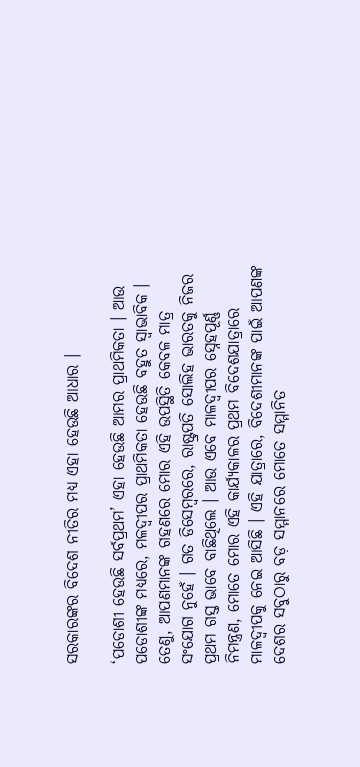ସରକାରଙ୍କର ବିଦେଶ ନୀତିର ମଧ୍ୟ ଏହା ହେଉଛି ଆଧାର ।

‘ପଡୋଶୀ ହେଉଛି ସର୍ବପ୍ରଥମ’ ଏହା ହେଉଛି ଆମର ପ୍ରାଥମିକତା । ଆଉ ପଡୋଶୀଙ୍କ ମଧ୍ୟରେ, ମଳଦ୍ଵୀପର ପ୍ରାଥମିକତା ହେଉଛି ବହୁତ ସ୍ୱାଭାବିକ । ତେଣୁ, ଆପଣମାନଙ୍କ ଗହଣରେ ମୋର ଏହି ଉପସ୍ଥିତି କେବଳ ମାତ୍ର ସଂଯୋଗ ନୁହେଁ । ଗତ ଡିସେମ୍ବରରେ, ରାଷ୍ଟ୍ରପତି ସୋଲିହ ଭାରତକୁ ନିଜର ପ୍ରଥମ ଗସ୍ତ ଭାବେ ବାଛିଥିଲେ । ଆଉ ଏବେ ମାଳଦ୍ଵୀପର ସ୍ନେହପୂର୍ଣ୍ଣ ନିମନ୍ତ୍ରଣ, ମୋତେ ମୋର ଏହି କାର୍ଯ୍ୟକାଳର ପ୍ରଥମ ବିଦେଶଯାତ୍ରାରେ ମାଳଦ୍ଵୀପକୁ ନେଇ ଆସିଛି । ଏହି ଯାତ୍ରାରେ, ବିଦେଶୀମାନଙ୍କ ପାଇଁ ଆପଣଙ୍କ ଦେଶର ସବୁଠାରୁ ବଡ଼ ସମ୍ମାନରେ ମୋତେ ସମ୍ମାନିତ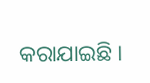କରାଯାଇଛି ।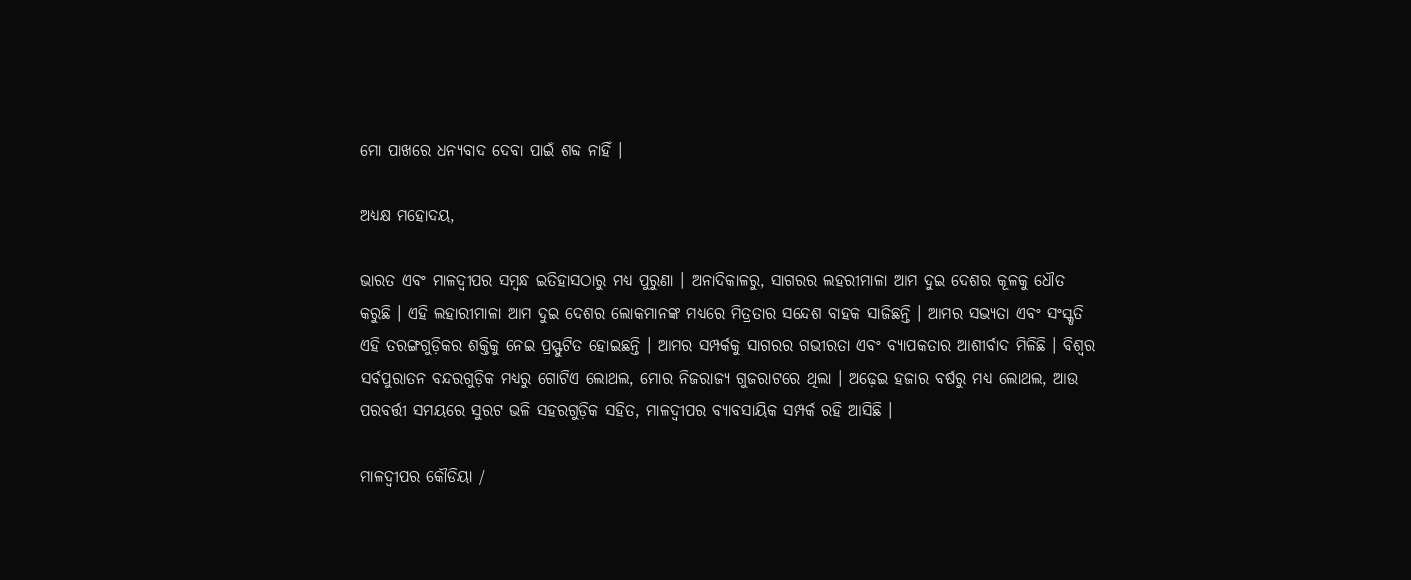ମୋ ପାଖରେ ଧନ୍ୟବାଦ ଦେବା ପାଇଁ ଶବ୍ଦ ନାହିଁ ।

ଅଧ୍ୟକ୍ଷ ମହୋଦୟ,

ଭାରତ ଏବଂ ମାଳଦ୍ଵୀପର ସମ୍ବନ୍ଧ ଇତିହାସଠାରୁ ମଧ୍ୟ ପୁରୁଣା । ଅନାଦିକାଳରୁ, ସାଗରର ଲହରୀମାଳା ଆମ ଦୁଇ ଦେଶର କୂଳକୁ ଧୌତ କରୁଛି । ଏହି ଲହାରୀମାଳା ଆମ ଦୁଇ ଦେଶର ଲୋକମାନଙ୍କ ମଧ୍ୟରେ ମିତ୍ରତାର ସନ୍ଦେଶ ବାହକ ସାଜିଛନ୍ତି । ଆମର ସଭ୍ୟତା ଏବଂ ସଂସ୍କୃତି ଏହି ତରଙ୍ଗଗୁଡ଼ିକର ଶକ୍ତିକୁ ନେଇ ପ୍ରସ୍ଫୁଟିତ ହୋଇଛନ୍ତି । ଆମର ସମ୍ପର୍କକୁ ସାଗରର ଗଭୀରତା ଏବଂ ବ୍ୟାପକତାର ଆଶୀର୍ବାଦ ମିଳିଛି । ବିଶ୍ୱର ସର୍ବପୁରାତନ ବନ୍ଦରଗୁଡ଼ିକ ମଧ୍ୟରୁ ଗୋଟିଏ ଲୋଥଲ, ମୋର ନିଜରାଜ୍ୟ ଗୁଜରାଟରେ ଥିଲା । ଅଢ଼େଇ ହଜାର ବର୍ଷରୁ ମଧ୍ୟ ଲୋଥଲ, ଆଉ ପରବର୍ତ୍ତୀ ସମୟରେ ସୁରଟ ଭଳି ସହରଗୁଡ଼ିକ ସହିତ, ମାଳଦ୍ଵୀପର ବ୍ୟାବସାୟିକ ସମ୍ପର୍କ ରହି ଆସିଛି ।

ମାଳଦ୍ଵୀପର କୌଡିୟା /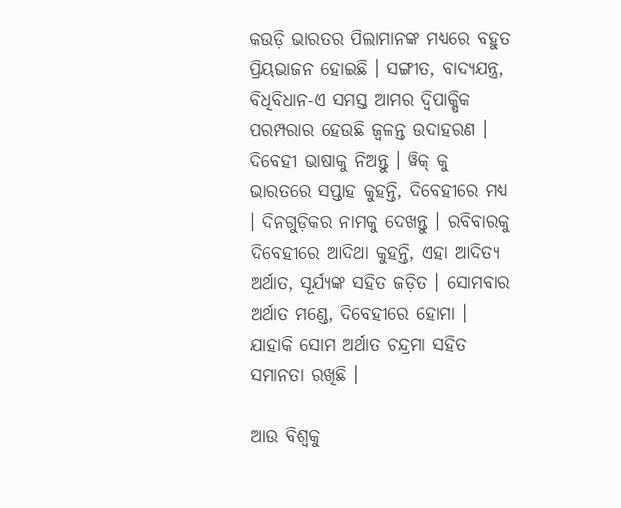କଉଡ଼ି ଭାରତର ପିଲାମାନଙ୍କ ମଧ୍ୟରେ ବହୁତ ପ୍ରିୟଭାଜନ ହୋଇଛି । ସଙ୍ଗୀତ, ବାଦ୍ୟଯନ୍ତ୍ର, ବିଧିବିଧାନ-ଏ ସମସ୍ତ ଆମର ଦ୍ୱିପାକ୍ଷିକ ପରମ୍ପରାର ହେଉଛି ଜ୍ୱଳନ୍ତ ଉଦାହରଣ । ଦିବେହୀ ଭାଷାକୁ ନିଅନ୍ତୁ । ୱିକ୍ କୁ ଭାରତରେ ସପ୍ତାହ କୁହନ୍ତି, ଦିବେହୀରେ ମଧ୍ୟ । ଦିନଗୁଡ଼ିକର ନାମକୁ ଦେଖନ୍ତୁ । ରବିବାରକୁ ଦିବେହୀରେ ଆଦିଥା କୁହନ୍ତି, ଏହା ଆଦିତ୍ୟ ଅର୍ଥାତ, ସୂର୍ଯ୍ୟଙ୍କ ସହିତ ଜଡ଼ିତ । ସୋମବାର ଅର୍ଥାତ ମଣ୍ଡେ, ଦିବେହୀରେ ହୋମା । ଯାହାକି ସୋମ ଅର୍ଥାତ ଚନ୍ଦ୍ରମା ସହିତ ସମାନତା ରଖିଛି ।

ଆଉ ବିଶ୍ୱକୁ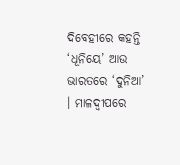ଦିବେହୀରେ କହନ୍ତି ‘ଧୂନିୟେ’ ଆଉ ଭାରତରେ ‘ଦୁନିଆ’ । ମାଳଦ୍ଵୀପରେ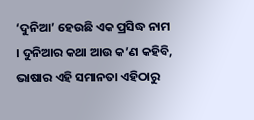‘ଦୁନିଆ’ ହେଉଛି ଏକ ପ୍ରସିଦ୍ଧ ନାମ । ଦୁନିଆର କଥା ଆଉ କ’ଣ କହିବି, ଭାଷାର ଏହି ସମାନତା ଏହିଠାରୁ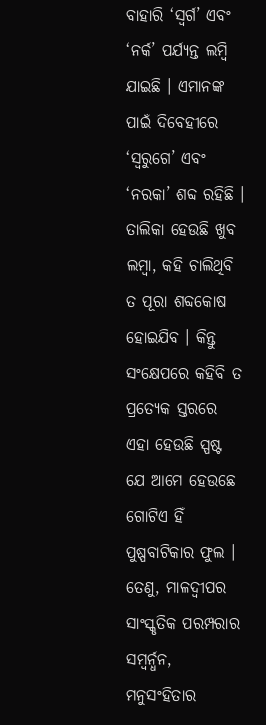ବାହାରି ‘ସ୍ୱର୍ଗ’ ଏବଂ ‘ନର୍କ’ ପର୍ଯ୍ୟନ୍ତ ଲମ୍ବି ଯାଇଛି । ଏମାନଙ୍କ ପାଇଁ ଦିବେହୀରେ ‘ସ୍ୱରୁଗେ’ ଏବଂ ‘ନରକା’ ଶବ୍ଦ ରହିଛି । ତାଲିକା ହେଉଛି ଖୁବ ଲମ୍ବା, କହି ଚାଲିଥିବି ତ ପୂରା ଶବ୍ଦକୋଷ ହୋଇଯିବ । କିନ୍ତୁ ସଂକ୍ଷେପରେ କହିବି ତ ପ୍ରତ୍ୟେକ ସ୍ତରରେ ଏହା ହେଉଛି ସ୍ପଷ୍ଟ ଯେ ଆମେ ହେଉଛେ ଗୋଟିଏ ହିଁ ପୁଷ୍ପବାଟିକାର ଫୁଲ । ତେଣୁ, ମାଳଦ୍ଵୀପର ସାଂସ୍କୃତିକ ପରମ୍ପରାର ସମ୍ବର୍ନ୍ଧନ, ମନୁସଂହିତାର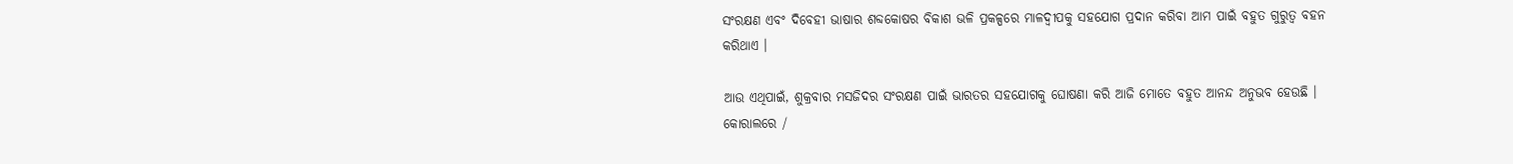ସଂରକ୍ଷଣ ଏବଂ ଦିବେହୀ ଭାଷାର ଶବ୍ଦକୋଷର ବିକାଶ ଭଳି ପ୍ରକଳ୍ପରେ ମାଳଦ୍ଵୀପକୁ ସହଯୋଗ ପ୍ରଦାନ କରିବା ଆମ ପାଇଁ ବହୁତ ଗୁରୁତ୍ୱ ବହନ କରିଥାଏ ।

ଆଉ ଏଥିପାଇଁ, ଶୁକ୍ରବାର ମସଜିଦର ସଂରକ୍ଷଣ ପାଇଁ ଭାରତର ସହଯୋଗକୁ ଘୋଷଣା କରି ଆଜି ମୋତେ ବହୁତ ଆନନ୍ଦ ଅନୁଭବ ହେଉଛି । କୋରାଲରେ /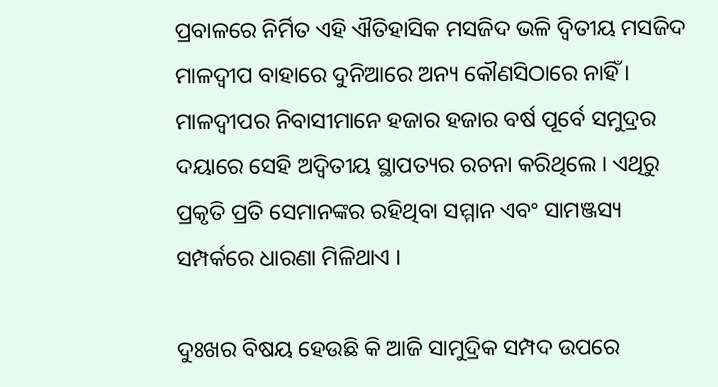ପ୍ରବାଳରେ ନିର୍ମିତ ଏହି ଐତିହାସିକ ମସଜିଦ ଭଳି ଦ୍ୱିତୀୟ ମସଜିଦ ମାଳଦ୍ଵୀପ ବାହାରେ ଦୁନିଆରେ ଅନ୍ୟ କୌଣସିଠାରେ ନାହିଁ । ମାଳଦ୍ଵୀପର ନିବାସୀମାନେ ହଜାର ହଜାର ବର୍ଷ ପୂର୍ବେ ସମୁଦ୍ରର ଦୟାରେ ସେହି ଅଦ୍ୱିତୀୟ ସ୍ଥାପତ୍ୟର ରଚନା କରିଥିଲେ । ଏଥିରୁ ପ୍ରକୃତି ପ୍ରତି ସେମାନଙ୍କର ରହିଥିବା ସମ୍ମାନ ଏବଂ ସାମଞ୍ଜସ୍ୟ ସମ୍ପର୍କରେ ଧାରଣା ମିଳିଥାଏ ।

ଦୁଃଖର ବିଷୟ ହେଉଛି କି ଆଜି ସାମୁଦ୍ରିକ ସମ୍ପଦ ଉପରେ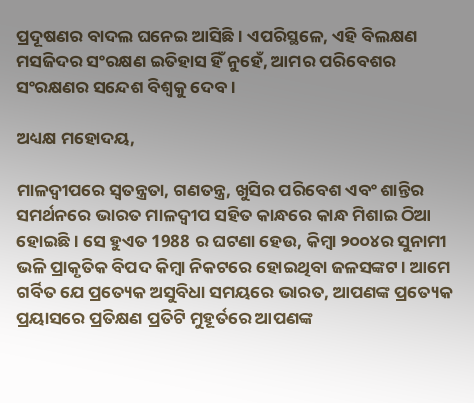ପ୍ରଦୂଷଣର ବାଦଲ ଘନେଇ ଆସିଛି । ଏପରିସ୍ଥଳେ, ଏହି ବିଲକ୍ଷଣ ମସଜିଦର ସଂରକ୍ଷଣ ଇତିହାସ ହିଁ ନୁହେଁ, ଆମର ପରିବେଶର ସଂରକ୍ଷଣର ସନ୍ଦେଶ ବିଶ୍ୱକୁ ଦେବ ।

ଅଧ୍ୟକ୍ଷ ମହୋଦୟ,

ମାଳଦ୍ଵୀପରେ ସ୍ୱତନ୍ତ୍ରତା, ଗଣତନ୍ତ୍ର, ଖୁସିର ପରିବେଶ ଏବଂ ଶାନ୍ତିର ସମର୍ଥନରେ ଭାରତ ମାଳଦ୍ଵୀପ ସହିତ କାନ୍ଧରେ କାନ୍ଧ ମିଶାଇ ଠିଆ ହୋଇଛି । ସେ ହୁଏତ 1988 ର ଘଟଣା ହେଉ, କିମ୍ବା ୨୦୦୪ର ସୁନାମୀ ଭଳି ପ୍ରାକୃତିକ ବିପଦ କିମ୍ବା ନିକଟରେ ହୋଇଥିବା ଜଳସଙ୍କଟ । ଆମେ ଗର୍ବିତ ଯେ ପ୍ରତ୍ୟେକ ଅସୁବିଧା ସମୟରେ ଭାରତ, ଆପଣଙ୍କ ପ୍ରତ୍ୟେକ ପ୍ରୟାସରେ ପ୍ରତିକ୍ଷଣ ପ୍ରତିଟି ମୁହୂର୍ତରେ ଆପଣଙ୍କ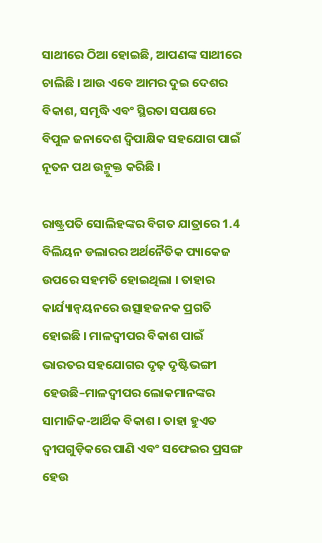ସାଥୀରେ ଠିଆ ହୋଇଛି, ଆପଣଙ୍କ ସାଥୀରେ ଚାଲିଛି । ଆଉ ଏବେ ଆମର ଦୁଇ ଦେଶର ବିକାଶ, ସମୃଦ୍ଧି ଏବଂ ସ୍ଥିରତା ସପକ୍ଷରେ ବିପୁଳ ଜନାଦେଶ ଦ୍ୱିପାକ୍ଷିକ ସହଯୋଗ ପାଇଁ ନୂତନ ପଥ ଉନ୍ମୁକ୍ତ କରିଛି ।

ରାଷ୍ଟ୍ରପତି ସୋଲିହଙ୍କର ବିଗତ ଯାତ୍ରାରେ 1.4 ବିଲିୟନ ଡଲାରର ଅର୍ଥନୈତିକ ପ୍ୟାକେଜ ଉପରେ ସହମତି ହୋଇଥିଲା । ତାହାର କାର୍ଯ୍ୟାନ୍ୱୟନରେ ଉତ୍ସାହଜନକ ପ୍ରଗତି ହୋଇଛି । ମାଳଦ୍ଵୀପର ବିକାଶ ପାଇଁ ଭାରତର ସହଯୋଗର ଦୃଢ଼ ଦୃଷ୍ଟିଭଙ୍ଗୀ ହେଉଛି–ମାଳଦ୍ଵୀପର ଲୋକମାନଙ୍କର ସାମାଜିକ-ଆର୍ଥିକ ବିକାଶ । ତାହା ହୁଏତ ଦ୍ୱୀପଗୁଡ଼ିକରେ ପାଣି ଏବଂ ସଫେଇର ପ୍ରସଙ୍ଗ ହେଉ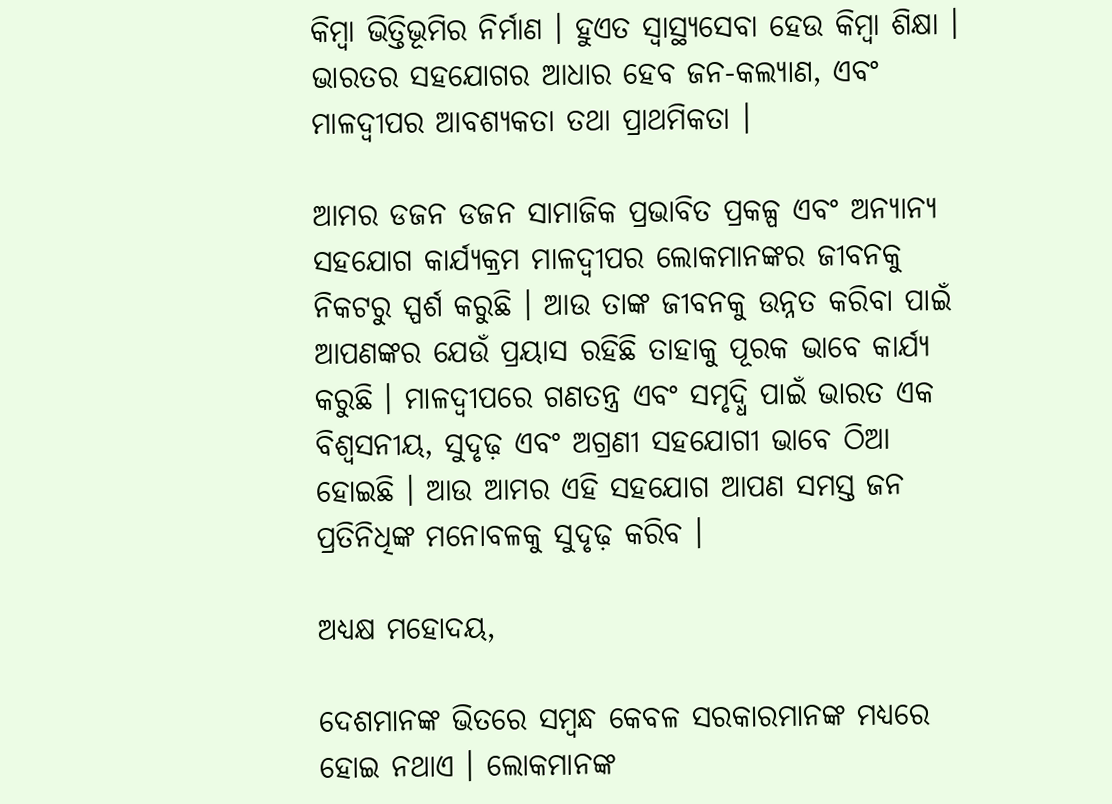କିମ୍ବା ଭିତ୍ତିଭୂମିର ନିର୍ମାଣ । ହୁଏତ ସ୍ୱାସ୍ଥ୍ୟସେବା ହେଉ କିମ୍ବା ଶିକ୍ଷା । ଭାରତର ସହଯୋଗର ଆଧାର ହେବ ଜନ-କଲ୍ୟାଣ, ଏବଂ ମାଳଦ୍ଵୀପର ଆବଶ୍ୟକତା ତଥା ପ୍ରାଥମିକତା ।

ଆମର ଡଜନ ଡଜନ ସାମାଜିକ ପ୍ରଭାବିତ ପ୍ରକଳ୍ପ ଏବଂ ଅନ୍ୟାନ୍ୟ ସହଯୋଗ କାର୍ଯ୍ୟକ୍ରମ ମାଳଦ୍ଵୀପର ଲୋକମାନଙ୍କର ଜୀବନକୁ ନିକଟରୁ ସ୍ପର୍ଶ କରୁଛି । ଆଉ ତାଙ୍କ ଜୀବନକୁ ଉନ୍ନତ କରିବା ପାଇଁ ଆପଣଙ୍କର ଯେଉଁ ପ୍ରୟାସ ରହିଛି ତାହାକୁ ପୂରକ ଭାବେ କାର୍ଯ୍ୟ କରୁଛି । ମାଳଦ୍ଵୀପରେ ଗଣତନ୍ତ୍ର ଏବଂ ସମୃଦ୍ଧି ପାଇଁ ଭାରତ ଏକ ବିଶ୍ଵସନୀୟ, ସୁଦୃଢ଼ ଏବଂ ଅଗ୍ରଣୀ ସହଯୋଗୀ ଭାବେ ଠିଆ ହୋଇଛି । ଆଉ ଆମର ଏହି ସହଯୋଗ ଆପଣ ସମସ୍ତ ଜନ ପ୍ରତିନିଧିଙ୍କ ମନୋବଳକୁ ସୁଦୃଢ଼ କରିବ ।

ଅଧ୍ୟକ୍ଷ ମହୋଦୟ,

ଦେଶମାନଙ୍କ ଭିତରେ ସମ୍ବନ୍ଧ କେବଳ ସରକାରମାନଙ୍କ ମଧ୍ୟରେ ହୋଇ ନଥାଏ । ଲୋକମାନଙ୍କ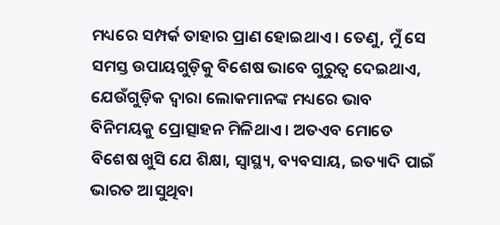ମଧ୍ୟରେ ସମ୍ପର୍କ ତାହାର ପ୍ରାଣ ହୋଇଥାଏ । ତେଣୁ, ମୁଁ ସେ ସମସ୍ତ ଉପାୟଗୁଡ଼ିକୁ ବିଶେଷ ଭାବେ ଗୁରୁତ୍ୱ ଦେଇଥାଏ, ଯେଉଁଗୁଡ଼ିକ ଦ୍ୱାରା ଲୋକମାନଙ୍କ ମଧ୍ୟରେ ଭାବ ବିନିମୟକୁ ପ୍ରୋତ୍ସାହନ ମିଳିଥାଏ । ଅତଏବ ମୋତେ ବିଶେଷ ଖୁସି ଯେ ଶିକ୍ଷା, ସ୍ୱାସ୍ଥ୍ୟ, ବ୍ୟବସାୟ, ଇତ୍ୟାଦି ପାଇଁ ଭାରତ ଆସୁଥିବା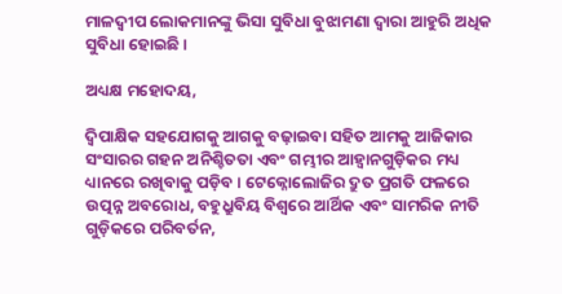ମାଳଦ୍ଵୀପ ଲୋକମାନଙ୍କୁ ଭିସା ସୁବିଧା ବୁଝାମଣା ଦ୍ୱାରା ଆହୁରି ଅଧିକ ସୁବିଧା ହୋଇଛି ।

ଅଧ୍ୟକ୍ଷ ମହୋଦୟ,

ଦ୍ୱିପାକ୍ଷିକ ସହଯୋଗକୁ ଆଗକୁ ବଢ଼ାଇବା ସହିତ ଆମକୁ ଆଜିକାର ସଂସାରର ଗହନ ଅନିଶ୍ଚିତତା ଏବଂ ଗମ୍ଭୀର ଆହ୍ୱାନଗୁଡ଼ିକର ମଧ୍ୟ ଧ୍ୟାନରେ ରଖିବାକୁ ପଡ଼ିବ । ଟେକ୍ନୋଲୋଜିର ଦ୍ରୁତ ପ୍ରଗତି ଫଳରେ ଉତ୍ପନ୍ନ ଅବରୋଧ, ବହୁଧ୍ରୁବିୟ ବିଶ୍ୱରେ ଆର୍ଥିକ ଏବଂ ସାମରିକ ନୀତି ଗୁଡ଼ିକରେ ପରିବର୍ତନ,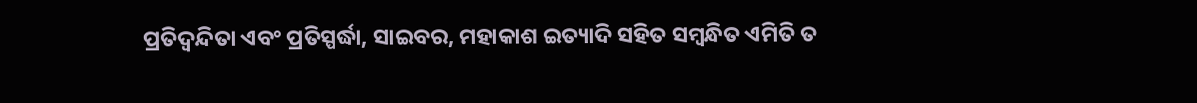ପ୍ରତିଦ୍ୱନ୍ଦିତା ଏବଂ ପ୍ରତିସ୍ପର୍ଦ୍ଧା, ସାଇବର, ମହାକାଶ ଇତ୍ୟାଦି ସହିତ ସମ୍ବନ୍ଧିତ ଏମିତି ତ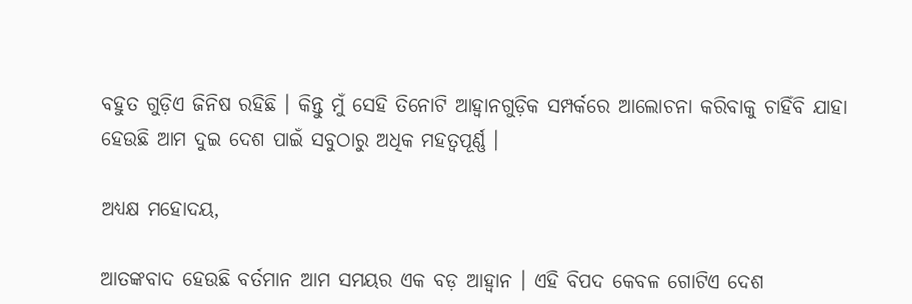ବହୁତ ଗୁଡ଼ିଏ ଜିନିଷ ରହିଛି । କିନ୍ତୁ ମୁଁ ସେହି ତିନୋଟି ଆହ୍ୱାନଗୁଡ଼ିକ ସମ୍ପର୍କରେ ଆଲୋଚନା କରିବାକୁ ଚାହିଁବି ଯାହା ହେଉଛି ଆମ ଦୁଇ ଦେଶ ପାଇଁ ସବୁଠାରୁ ଅଧିକ ମହତ୍ୱପୂର୍ଣ୍ଣ ।

ଅଧ୍ୟକ୍ଷ ମହୋଦୟ,

ଆତଙ୍କବାଦ ହେଉଛି ବର୍ତମାନ ଆମ ସମୟର ଏକ ବଡ଼ ଆହ୍ୱାନ । ଏହି ବିପଦ କେବଳ ଗୋଟିଏ ଦେଶ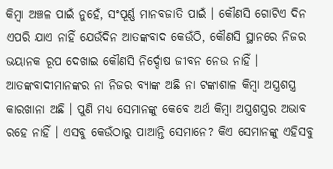କିମ୍ବା ଅଞ୍ଚଳ ପାଇଁ ନୁହେଁ, ସଂପୂର୍ଣ୍ଣ ମାନବଜାତି ପାଇଁ । କୌଣସି ଗୋଟିଏ ଦିନ ଏପରି ଯାଏ ନାହିଁ ଯେଉଁଦିନ ଆତଙ୍କବାଦ କେଉଁଠି, କୌଣସି ସ୍ଥାନରେ ନିଜର ଭୟାନକ ରୂପ ଦେଖାଇ କୌଣସି ନିର୍ଦ୍ଦୋଷ ଜୀବନ ନେଉ ନାହିଁ । ଆତଙ୍କବାଦୀମାନଙ୍କର ନା ନିଜର ବ୍ୟାଙ୍କ ଅଛି ନା ଟଙ୍କାଶାଳ କିମ୍ବା ଅସ୍ତ୍ରଶସ୍ତ୍ର କାରଖାନା ଅଛି । ପୁଣି ମଧ୍ୟ ସେମାନଙ୍କୁ କେବେ ଅର୍ଥ କିମ୍ବା ଅସ୍ତ୍ରଶସ୍ତ୍ରର ଅଭାବ ରହେ ନାହିଁ । ଏସବୁ କେଉଁଠାରୁ ପାଆନ୍ତି ସେମାନେ? କିଏ ସେମାନଙ୍କୁ ଏହିସବୁ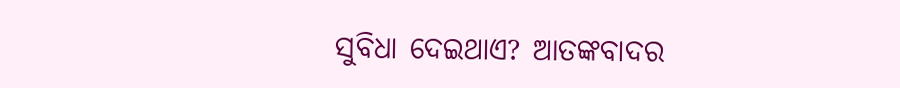ସୁବିଧା ଦେଇଥାଏ? ଆତଙ୍କବାଦର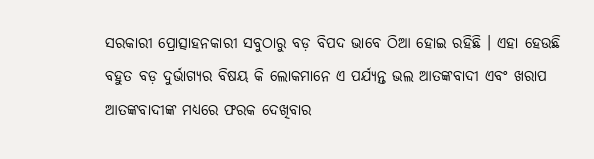ସରକାରୀ ପ୍ରୋତ୍ସାହନକାରୀ ସବୁଠାରୁ ବଡ଼ ବିପଦ ଭାବେ ଠିଆ ହୋଇ ରହିଛି । ଏହା ହେଉଛି ବହୁତ ବଡ଼ ଦୁର୍ଭାଗ୍ୟର ବିଷୟ କି ଲୋକମାନେ ଏ ପର୍ଯ୍ୟନ୍ତ ଭଲ ଆତଙ୍କବାଦୀ ଏବଂ ଖରାପ ଆତଙ୍କବାଦୀଙ୍କ ମଧ୍ୟରେ ଫରକ ଦେଖିବାର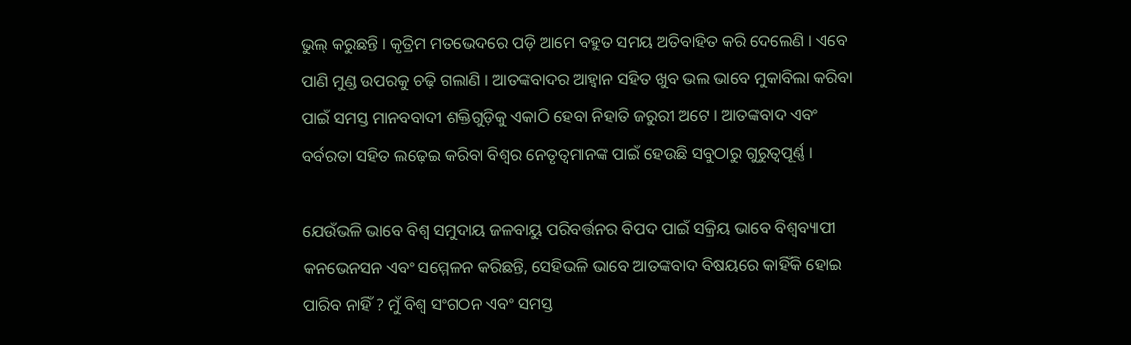ଭୁଲ୍ କରୁଛନ୍ତି । କୃତ୍ରିମ ମତଭେଦରେ ପଡ଼ି ଆମେ ବହୁତ ସମୟ ଅତିବାହିତ କରି ଦେଲେଣି । ଏବେ ପାଣି ମୁଣ୍ଡ ଉପରକୁ ଚଢ଼ି ଗଲାଣି । ଆତଙ୍କବାଦର ଆହ୍ୱାନ ସହିତ ଖୁବ ଭଲ ଭାବେ ମୁକାବିଲା କରିବା ପାଇଁ ସମସ୍ତ ମାନବବାଦୀ ଶକ୍ତିଗୁଡ଼ିକୁ ଏକାଠି ହେବା ନିହାତି ଜରୁରୀ ଅଟେ । ଆତଙ୍କବାଦ ଏବଂ ବର୍ବରତା ସହିତ ଲଢ଼େଇ କରିବା ବିଶ୍ୱର ନେତୃତ୍ୱମାନଙ୍କ ପାଇଁ ହେଉଛି ସବୁଠାରୁ ଗୁରୁତ୍ୱପୂର୍ଣ୍ଣ ।

ଯେଉଁଭଳି ଭାବେ ବିଶ୍ୱ ସମୁଦାୟ ଜଳବାୟୁ ପରିବର୍ତ୍ତନର ବିପଦ ପାଇଁ ସକ୍ରିୟ ଭାବେ ବିଶ୍ୱବ୍ୟାପୀ କନଭେନସନ ଏବଂ ସମ୍ମେଳନ କରିଛନ୍ତି, ସେହିଭଳି ଭାବେ ଆତଙ୍କବାଦ ବିଷୟରେ କାହିଁକି ହୋଇ ପାରିବ ନାହିଁ ? ମୁଁ ବିଶ୍ୱ ସଂଗଠନ ଏବଂ ସମସ୍ତ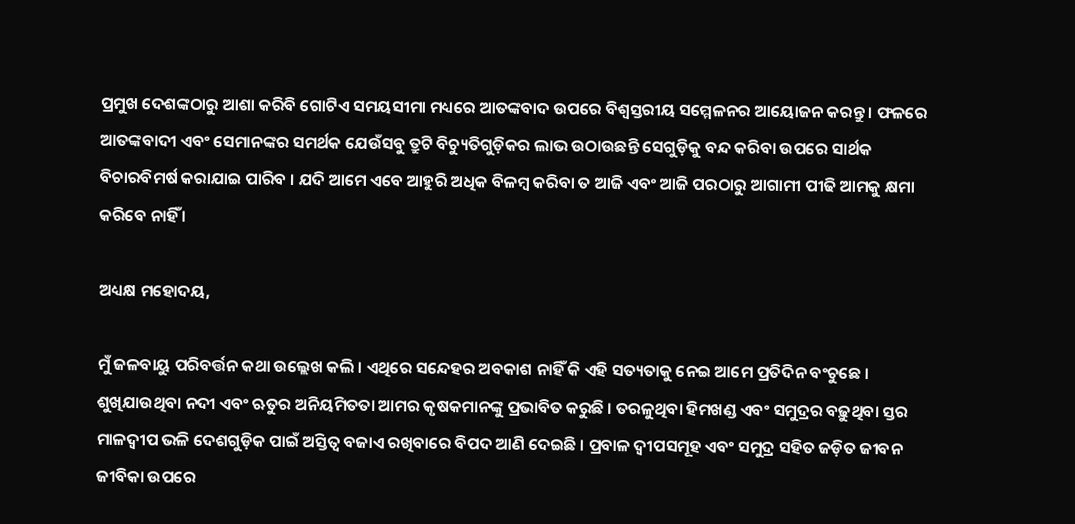ପ୍ରମୁଖ ଦେଶଙ୍କଠାରୁ ଆଶା କରିବି ଗୋଟିଏ ସମୟସୀମା ମଧ୍ୟରେ ଆତଙ୍କବାଦ ଉପରେ ବିଶ୍ୱସ୍ତରୀୟ ସମ୍ମେଳନର ଆୟୋଜନ କରନ୍ତୁ । ଫଳରେ ଆତଙ୍କବାଦୀ ଏବଂ ସେମାନଙ୍କର ସମର୍ଥକ ଯେଉଁସବୁ ତ୍ରୁଟି ବିଚ୍ୟୁତିଗୁଡ଼ିକର ଲାଭ ଉଠାଉଛନ୍ତି ସେଗୁଡ଼ିକୁ ବନ୍ଦ କରିବା ଉପରେ ସାର୍ଥକ ବିଚାରବିମର୍ଷ କରାଯାଇ ପାରିବ । ଯଦି ଆମେ ଏବେ ଆହୁରି ଅଧିକ ବିଳମ୍ବ କରିବା ତ ଆଜି ଏବଂ ଆଜି ପରଠାରୁ ଆଗାମୀ ପୀଢି ଆମକୁ କ୍ଷମା କରିବେ ନାହିଁ ।

ଅଧ୍ୟକ୍ଷ ମହୋଦୟ,

ମୁଁ ଜଳବାୟୁ ପରିବର୍ତ୍ତନ କଥା ଉଲ୍ଲେଖ କଲି । ଏଥିରେ ସନ୍ଦେହର ଅବକାଶ ନାହିଁ କି ଏହି ସତ୍ୟତାକୁ ନେଇ ଆମେ ପ୍ରତିଦିନ ବଂଚୁଛେ । ଶୁଖିଯାଉଥିବା ନଦୀ ଏବଂ ଋତୁର ଅନିୟମିତତା ଆମର କୃଷକମାନଙ୍କୁ ପ୍ରଭାବିତ କରୁଛି । ତରଳୁଥିବା ହିମଖଣ୍ଡ ଏବଂ ସମୁଦ୍ରର ବଢ଼ୁଥିବା ସ୍ତର ମାଳଦ୍ଵୀପ ଭଳି ଦେଶଗୁଡ଼ିକ ପାଇଁ ଅସ୍ତିତ୍ୱ ବଜାଏ ରଖିବାରେ ବିପଦ ଆଣି ଦେଇଛି । ପ୍ରବାଳ ଦ୍ୱୀପସମୂହ ଏବଂ ସମୁଦ୍ର ସହିତ ଜଡ଼ିତ ଜୀବନ ଜୀବିକା ଉପରେ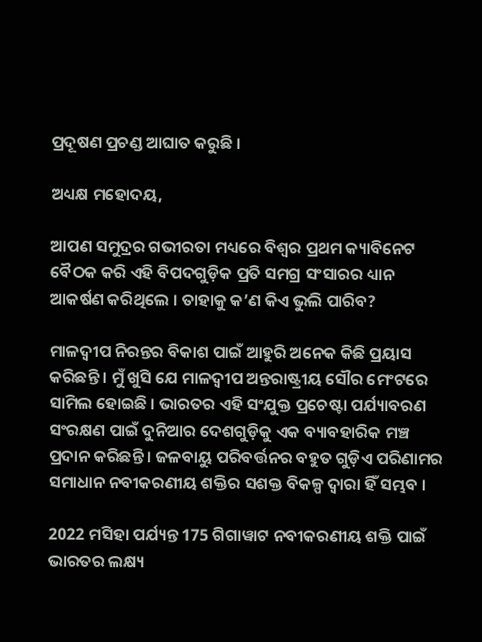ପ୍ରଦୂଷଣ ପ୍ରଚଣ୍ଡ ଆଘାତ କରୁଛି ।

ଅଧ୍ୟକ୍ଷ ମହୋଦୟ,

ଆପଣ ସମୁଦ୍ରର ଗଭୀରତା ମଧ୍ୟରେ ବିଶ୍ୱର ପ୍ରଥମ କ୍ୟାବିନେଟ ବୈଠକ କରି ଏହି ବିପଦଗୁଡ଼ିକ ପ୍ରତି ସମଗ୍ର ସଂସାରର ଧ୍ୟାନ ଆକର୍ଷଣ କରିଥିଲେ । ତାହାକୁ କ’ଣ କିଏ ଭୁଲି ପାରିବ?

ମାଳଦ୍ଵୀପ ନିରନ୍ତର ବିକାଶ ପାଇଁ ଆହୁରି ଅନେକ କିଛି ପ୍ରୟାସ କରିଛନ୍ତି । ମୁଁ ଖୁସି ଯେ ମାଳଦ୍ଵୀପ ଅନ୍ତରାଷ୍ଟ୍ରୀୟ ସୌର ମେଂଟରେ ସାମିଲ ହୋଇଛି । ଭାରତର ଏହି ସଂଯୁକ୍ତ ପ୍ରଚେଷ୍ଟା ପର୍ଯ୍ୟାବରଣ ସଂରକ୍ଷଣ ପାଇଁ ଦୁନିଆର ଦେଶଗୁଡ଼ିକୁ ଏକ ବ୍ୟାବହାରିକ ମଞ୍ଚ ପ୍ରଦାନ କରିଛନ୍ତି । ଜଳବାୟୁ ପରିବର୍ତ୍ତନର ବହୁତ ଗୁଡ଼ିଏ ପରିଣାମର ସମାଧାନ ନବୀକରଣୀୟ ଶକ୍ତିର ସଶକ୍ତ ବିକଳ୍ପ ଦ୍ୱାରା ହିଁ ସମ୍ଭବ ।

2022 ମସିହା ପର୍ଯ୍ୟନ୍ତ 175 ଗିଗାୱାଟ ନବୀକରଣୀୟ ଶକ୍ତି ପାଇଁ ଭାରତର ଲକ୍ଷ୍ୟ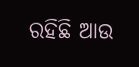ରହିଛି ଆଉ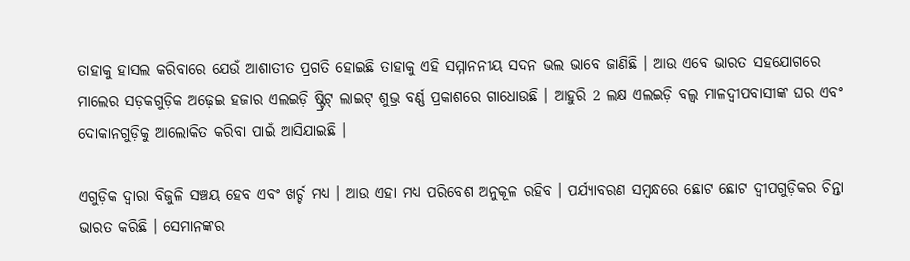ତାହାକୁ ହାସଲ କରିବାରେ ଯେଉଁ ଆଶାତୀତ ପ୍ରଗତି ହୋଇଛି ତାହାକୁ ଏହି ସମ୍ମାନନୀୟ ସଦନ ଭଲ ଭାବେ ଜାଣିଛି । ଆଉ ଏବେ ଭାରତ ସହଯୋଗରେ ମାଲେର ସଡ଼କଗୁଡ଼ିକ ଅଢ଼େଇ ହଜାର ଏଲଇଡ଼ି ଷ୍ଟ୍ରିଟ୍ ଲାଇଟ୍ ଶୁଭ୍ର ବର୍ଣ୍ଣ ପ୍ରକାଶରେ ଗାଧୋଉଛି । ଆହୁରି 2 ଲକ୍ଷ ଏଲଇଡ଼ି ବଲ୍ବ ମାଳଦ୍ଵୀପବାସୀଙ୍କ ଘର ଏବଂ ଦୋକାନଗୁଡ଼ିକୁ ଆଲୋକିତ କରିବା ପାଇଁ ଆସିଯାଇଛି ।

ଏଗୁଡ଼ିକ ଦ୍ୱାରା ବିଜୁଳି ସଞ୍ଚୟ ହେବ ଏବଂ ଖର୍ଚ୍ଚ ମଧ୍ୟ । ଆଉ ଏହା ମଧ୍ୟ ପରିବେଶ ଅନୁକୂଳ ରହିବ । ପର୍ଯ୍ୟାବରଣ ସମ୍ବନ୍ଧରେ ଛୋଟ ଛୋଟ ଦ୍ୱୀପଗୁଡ଼ିକର ଚିନ୍ତା ଭାରତ କରିଛି । ସେମାନଙ୍କର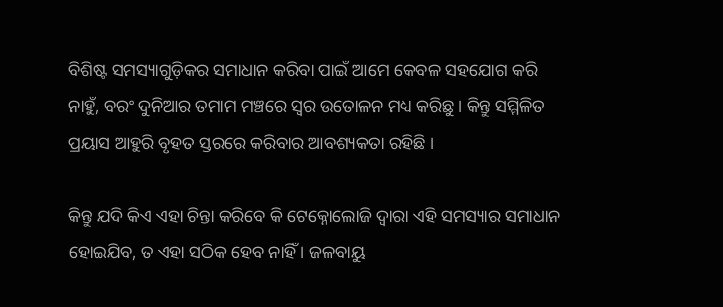ବିଶିଷ୍ଟ ସମସ୍ୟାଗୁଡ଼ିକର ସମାଧାନ କରିବା ପାଇଁ ଆମେ କେବଳ ସହଯୋଗ କରି ନାହୁଁ, ବରଂ ଦୁନିଆର ତମାମ ମଞ୍ଚରେ ସ୍ୱର ଉତୋଳନ ମଧ୍ୟ କରିଛୁ । କିନ୍ତୁ ସମ୍ମିଳିତ ପ୍ରୟାସ ଆହୁରି ବୃହତ ସ୍ତରରେ କରିବାର ଆବଶ୍ୟକତା ରହିଛି ।

କିନ୍ତୁ ଯଦି କିଏ ଏହା ଚିନ୍ତା କରିବେ କି ଟେକ୍ନୋଲୋଜି ଦ୍ୱାରା ଏହି ସମସ୍ୟାର ସମାଧାନ ହୋଇଯିବ, ତ ଏହା ସଠିକ ହେବ ନାହିଁ । ଜଳବାୟୁ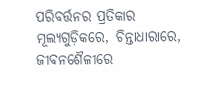ପରିବର୍ତ୍ତନର ପ୍ରତିକାର ମୂଲ୍ୟଗୁଡ଼ିକରେ, ଚିନ୍ତାଧାରାରେ, ଜୀବନଶୈଳୀରେ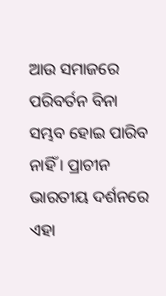ଆଉ ସମାଜରେ ପରିବର୍ତନ ବିନା ସମ୍ଭବ ହୋଇ ପାରିବ ନାହିଁ । ପ୍ରାଚୀନ ଭାରତୀୟ ଦର୍ଶନରେ ଏହା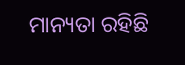ମାନ୍ୟତା ରହିଛି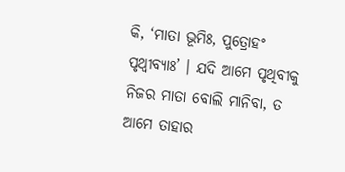କି, ‘ମାତା ଭୂମିଃ, ପୁତ୍ରୋହଂ ପୃଥ୍ୱୀବ୍ୟାଃ’ । ଯଦି ଆମେ ପୃଥିବୀକୁ ନିଜର ମାତା ବୋଲି ମାନିବା, ତ ଆମେ ତାହାର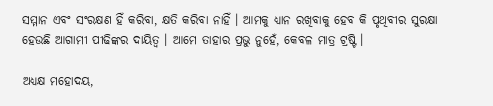ସମ୍ମାନ ଏବଂ ସଂରକ୍ଷଣ ହିଁ କରିବା, କ୍ଷତି କରିବା ନାହିଁ । ଆମକୁ ଧ୍ୟାନ ରଖିବାକୁ ହେବ କି ପୃଥିବୀର ସୁରକ୍ଷା ହେଉଛି ଆଗାମୀ ପୀଢିଙ୍କର ଦାୟିତ୍ଵ । ଆମେ ତାହାର ପ୍ରଭୁ ନୁହେଁ, କେବଳ ମାତ୍ର ଟ୍ରଷ୍ଟି ।

ଅଧ୍ୟକ୍ଷ ମହୋଦୟ,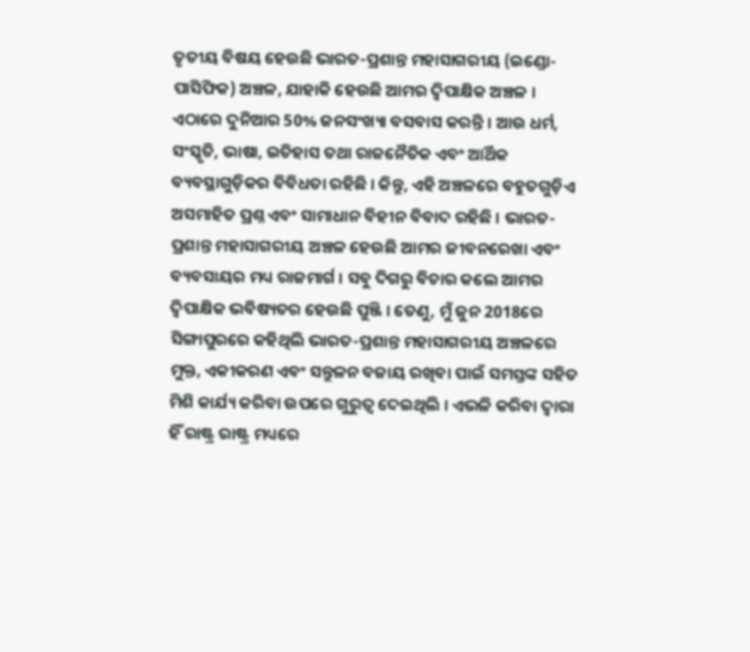ତୃତୀୟ ବିଷୟ ହେଉଛି ଭାରତ-ପ୍ରଶାନ୍ତ ମହାସାଗରୀୟ (ଇଣ୍ଡୋ-ପାସିଫିକ) ଅଞ୍ଚଳ, ଯାହାକି ହେଉଛି ଆମର ଦ୍ୱିପାକ୍ଷିକ ଅଞ୍ଚଳ । ଏଠାରେ ଦୁନିଆର 50% ଜନସଂଖ୍ୟା ବସବାସ କରନ୍ତି । ଆଉ ଧର୍ମ, ସଂସ୍କୃତି, ଭାଷା, ଇତିହାସ ତଥା ରାଜନୈତିକ ଏବଂ ଆର୍ଥିକ ବ୍ୟବସ୍ଥାଗୁଡ଼ିକର ବିବିଧତା ରହିଛି । କିନ୍ତୁ, ଏହି ଅଞ୍ଚଳରେ ବହୁତଗୁଡ଼ିଏ ଅସମାହିତ ପ୍ରଶ୍ନ ଏବଂ ସାମାଧାନ ବିହୀନ ବିବାଦ ରହିଛି । ଭାରତ-ପ୍ରଶାନ୍ତ ମହାସାଗରୀୟ ଅଞ୍ଚଳ ହେଉଛି ଆମର ଜୀବନରେଖା ଏବଂ ବ୍ୟବସାୟର ମଧ୍ୟ ରାଜମାର୍ଗ । ସବୁ ଦିଗରୁ ବିଚାର କଲେ ଆମର ଦ୍ୱିପାକ୍ଷିକ ଭବିଷ୍ୟତର ହେଉଛି ପୁଞ୍ଜି । ତେଣୁ, ମୁଁ ଜୁନ 2018ରେ ସିଙ୍ଗାପୁରରେ କହିଥିଲି ଭାରତ-ପ୍ରଶାନ୍ତ ମହାସାଗରୀୟ ଅଞ୍ଚଳରେ ମୁକ୍ତ, ଏକୀକରଣ ଏବଂ ସନ୍ତୁଳନ ବଜାୟ ରଖିବା ପାଇଁ ସମସ୍ତଙ୍କ ସହିତ ମିଶି କାର୍ଯ୍ୟ କରିବା ଉପରେ ଗୁରୁତ୍ୱ ଦେଇଥିଲି । ଏଭଳି କରିବା ଦ୍ୱାରା ହିଁ ରାଷ୍ଟ୍ର ରାଷ୍ଟ୍ର ମଧ୍ୟରେ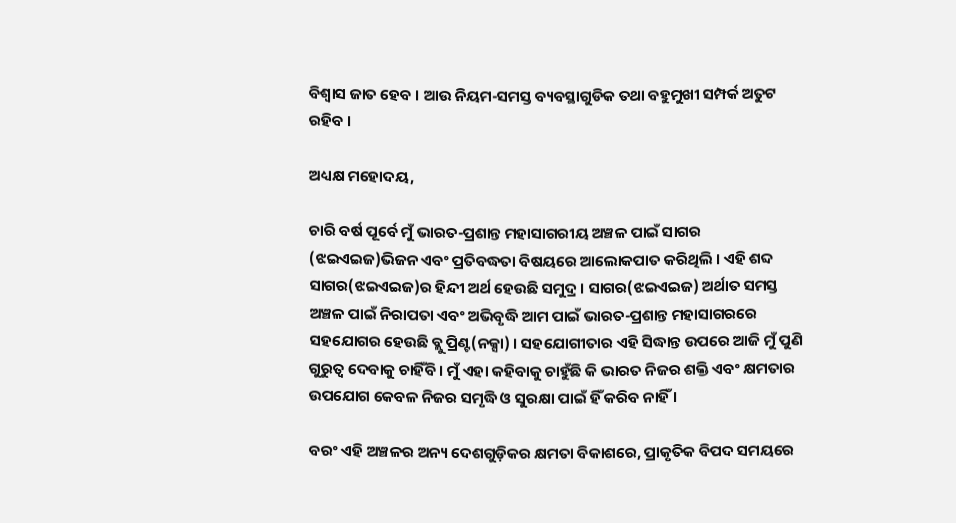ବିଶ୍ୱାସ ଜାତ ହେବ । ଆଉ ନିୟମ-ସମସ୍ତ ବ୍ୟବସ୍ଥାଗୁଡିକ ତଥା ବହୁମୁଖୀ ସମ୍ପର୍କ ଅତୁଟ ରହିବ ।

ଅଧ୍ୟକ୍ଷ ମହୋଦୟ,

ଚାରି ବର୍ଷ ପୂର୍ବେ ମୁଁ ଭାରତ-ପ୍ରଶାନ୍ତ ମହାସାଗରୀୟ ଅଞ୍ଚଳ ପାଇଁ ସାଗର (ଝଇଏଇଜ)ଭିଜନ ଏବଂ ପ୍ରତିବଦ୍ଧତା ବିଷୟରେ ଆଲୋକପାତ କରିଥିଲି । ଏହି ଶବ୍ଦ ସାଗର(ଝଇଏଇଜ)ର ହିନ୍ଦୀ ଅର୍ଥ ହେଉଛି ସମୁଦ୍ର । ସାଗର(ଝଇଏଇଜ) ଅର୍ଥାତ ସମସ୍ତ ଅଞ୍ଚଳ ପାଇଁ ନିରାପତା ଏବଂ ଅଭିବୃଦ୍ଧି ଆମ ପାଇଁ ଭାରତ-ପ୍ରଶାନ୍ତ ମହାସାଗରରେ ସହଯୋଗର ହେଉଛି ବ୍ଲୁ ପ୍ରିଣ୍ଟ(ନକ୍ସା) । ସହଯୋଗୀତାର ଏହି ସିଦ୍ଧାନ୍ତ ଉପରେ ଆଜି ମୁଁ ପୁଣି ଗୁରୁତ୍ୱ ଦେବାକୁ ଚାହିଁବି । ମୁଁ ଏହା କହିବାକୁ ଚାହୁଁଛି କି ଭାରତ ନିଜର ଶକ୍ତି ଏବଂ କ୍ଷମତାର ଉପଯୋଗ କେବଳ ନିଜର ସମୃଦ୍ଧି ଓ ସୁରକ୍ଷା ପାଇଁ ହିଁ କରିବ ନାହିଁ ।

ବରଂ ଏହି ଅଞ୍ଚଳର ଅନ୍ୟ ଦେଶଗୁଡ଼ିକର କ୍ଷମତା ବିକାଶରେ, ପ୍ରାକୃତିକ ବିପଦ ସମୟରେ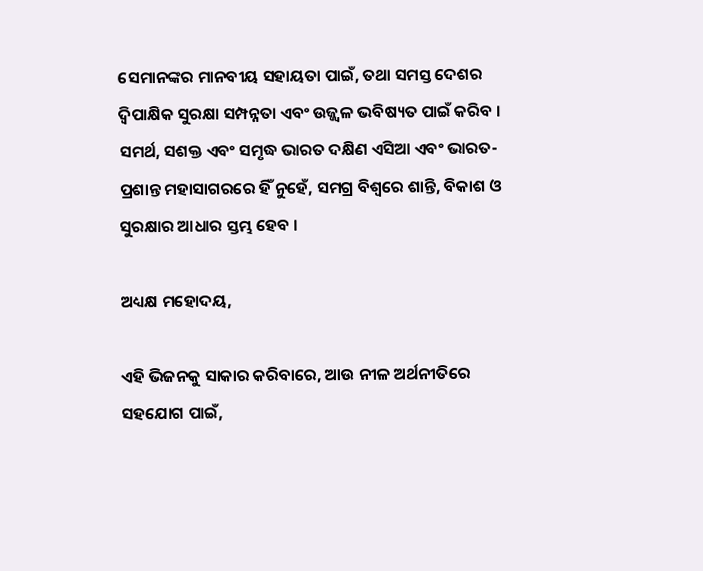ସେମାନଙ୍କର ମାନବୀୟ ସହାୟତା ପାଇଁ, ତଥା ସମସ୍ତ ଦେଶର ଦ୍ୱିପାକ୍ଷିକ ସୁରକ୍ଷା ସମ୍ପନ୍ନତା ଏବଂ ଉଜ୍ଜ୍ୱଳ ଭବିଷ୍ୟତ ପାଇଁ କରିବ । ସମର୍ଥ, ସଶକ୍ତ ଏବଂ ସମୃଦ୍ଧ ଭାରତ ଦକ୍ଷିଣ ଏସିଆ ଏବଂ ଭାରତ-ପ୍ରଶାନ୍ତ ମହାସାଗରରେ ହିଁ ନୁହେଁ, ସମଗ୍ର ବିଶ୍ୱରେ ଶାନ୍ତି, ବିକାଶ ଓ ସୁରକ୍ଷାର ଆଧାର ସ୍ତମ୍ଭ ହେବ ।

ଅଧ୍ୟକ୍ଷ ମହୋଦୟ,

ଏହି ଭିଜନକୁ ସାକାର କରିବାରେ, ଆଉ ନୀଳ ଅର୍ଥନୀତିରେ ସହଯୋଗ ପାଇଁ,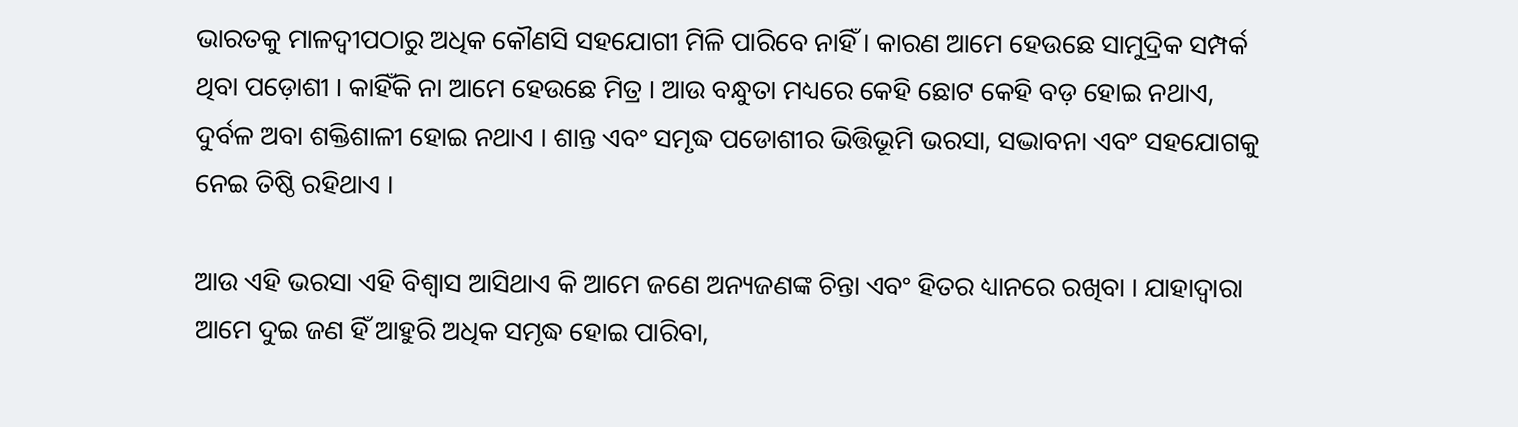ଭାରତକୁ ମାଳଦ୍ଵୀପଠାରୁ ଅଧିକ କୌଣସି ସହଯୋଗୀ ମିଳି ପାରିବେ ନାହିଁ । କାରଣ ଆମେ ହେଉଛେ ସାମୁଦ୍ରିକ ସମ୍ପର୍କ ଥିବା ପଡ଼ୋଶୀ । କାହିଁକି ନା ଆମେ ହେଉଛେ ମିତ୍ର । ଆଉ ବନ୍ଧୁତା ମଧ୍ୟରେ କେହି ଛୋଟ କେହି ବଡ଼ ହୋଇ ନଥାଏ, ଦୁର୍ବଳ ଅବା ଶକ୍ତିଶାଳୀ ହୋଇ ନଥାଏ । ଶାନ୍ତ ଏବଂ ସମୃଦ୍ଧ ପଡୋଶୀର ଭିତ୍ତିଭୂମି ଭରସା, ସଦ୍ଭାବନା ଏବଂ ସହଯୋଗକୁ ନେଇ ତିଷ୍ଠି ରହିଥାଏ ।

ଆଉ ଏହି ଭରସା ଏହି ବିଶ୍ୱାସ ଆସିଥାଏ କି ଆମେ ଜଣେ ଅନ୍ୟଜଣଙ୍କ ଚିନ୍ତା ଏବଂ ହିତର ଧ୍ୟାନରେ ରଖିବା । ଯାହାଦ୍ୱାରା ଆମେ ଦୁଇ ଜଣ ହିଁ ଆହୁରି ଅଧିକ ସମୃଦ୍ଧ ହୋଇ ପାରିବା,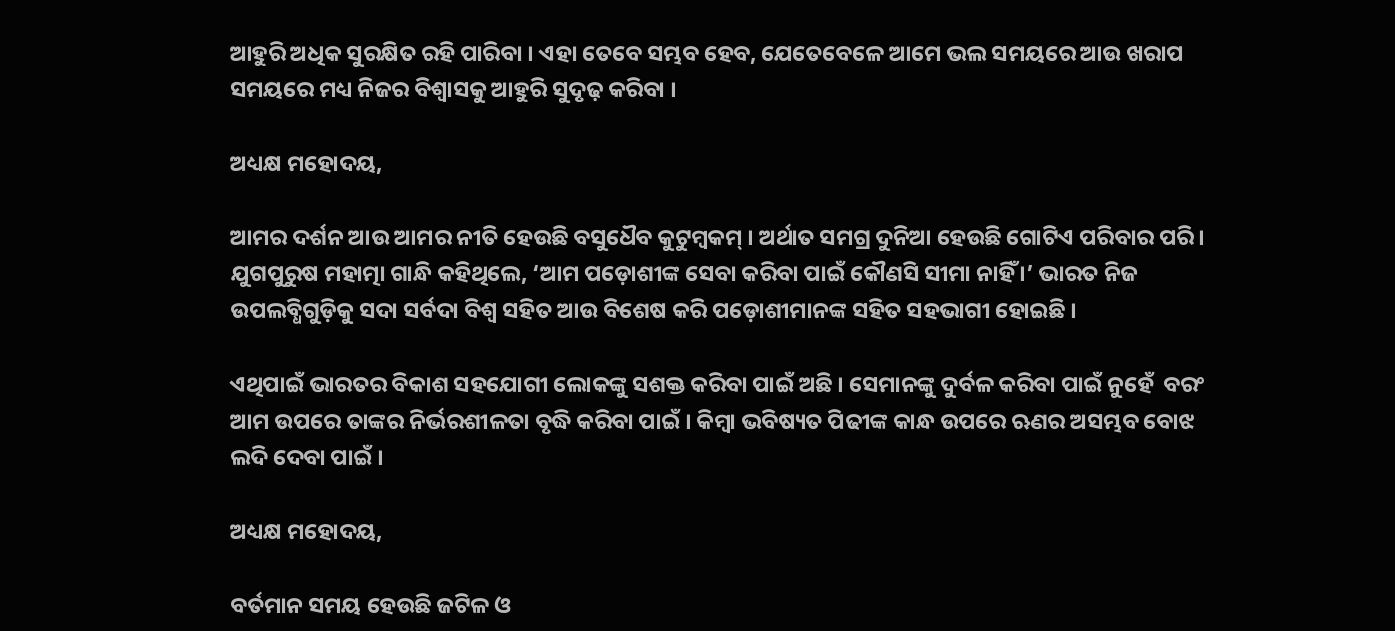ଆହୁରି ଅଧିକ ସୁରକ୍ଷିତ ରହି ପାରିବା । ଏହା ତେବେ ସମ୍ଭବ ହେବ, ଯେତେବେଳେ ଆମେ ଭଲ ସମୟରେ ଆଉ ଖରାପ ସମୟରେ ମଧ୍ୟ ନିଜର ବିଶ୍ୱାସକୁ ଆହୁରି ସୁଦୃଢ଼ କରିବା ।

ଅଧ୍ୟକ୍ଷ ମହୋଦୟ,

ଆମର ଦର୍ଶନ ଆଉ ଆମର ନୀତି ହେଉଛି ବସୁଧୈବ କୁଟୁମ୍ବକମ୍ । ଅର୍ଥାତ ସମଗ୍ର ଦୁନିଆ ହେଉଛି ଗୋଟିଏ ପରିବାର ପରି । ଯୁଗପୁରୁଷ ମହାତ୍ମା ଗାନ୍ଧି କହିଥିଲେ, ‘ଆମ ପଡ଼ୋଶୀଙ୍କ ସେବା କରିବା ପାଇଁ କୌଣସି ସୀମା ନାହିଁ ।’ ଭାରତ ନିଜ ଉପଲବ୍ଧିଗୁଡ଼ିକୁ ସଦା ସର୍ବଦା ବିଶ୍ୱ ସହିତ ଆଉ ବିଶେଷ କରି ପଡ଼ୋଶୀମାନଙ୍କ ସହିତ ସହଭାଗୀ ହୋଇଛି ।

ଏଥିପାଇଁ ଭାରତର ବିକାଶ ସହଯୋଗୀ ଲୋକଙ୍କୁ ସଶକ୍ତ କରିବା ପାଇଁ ଅଛି । ସେମାନଙ୍କୁ ଦୁର୍ବଳ କରିବା ପାଇଁ ନୁହେଁ  ବରଂ ଆମ ଉପରେ ତାଙ୍କର ନିର୍ଭରଶୀଳତା ବୃଦ୍ଧି କରିବା ପାଇଁ । କିମ୍ବା ଭବିଷ୍ୟତ ପିଢୀଙ୍କ କାନ୍ଧ ଉପରେ ଋଣର ଅସମ୍ଭବ ବୋଝ ଲଦି ଦେବା ପାଇଁ ।

ଅଧ୍ୟକ୍ଷ ମହୋଦୟ,

ବର୍ତମାନ ସମୟ ହେଉଛି ଜଟିଳ ଓ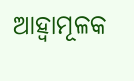ଆହ୍ଵାମୂଳକ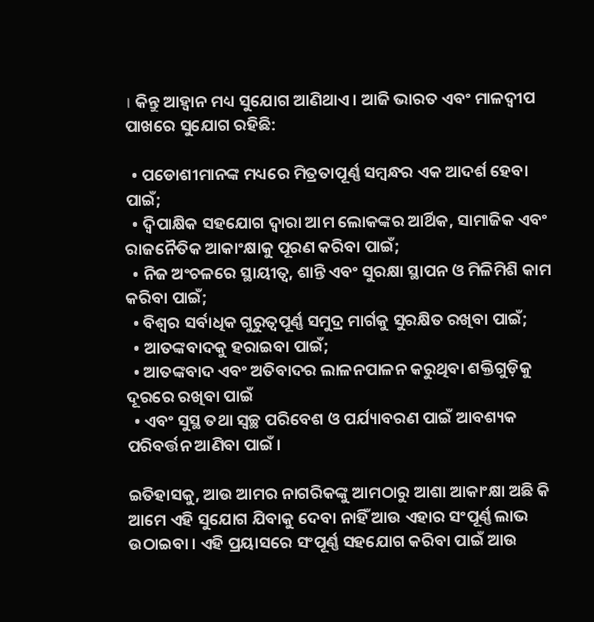। କିନ୍ତୁ ଆହ୍ୱାନ ମଧ୍ୟ ସୁଯୋଗ ଆଣିଥାଏ । ଆଜି ଭାରତ ଏବଂ ମାଳଦ୍ଵୀପ ପାଖରେ ସୁଯୋଗ ରହିଛି:

  • ପଡୋଶୀମାନଙ୍କ ମଧ୍ୟରେ ମିତ୍ରତାପୂର୍ଣ୍ଣ ସମ୍ବନ୍ଧର ଏକ ଆଦର୍ଶ ହେବା ପାଇଁ;
  • ଦ୍ୱିପାକ୍ଷିକ ସହଯୋଗ ଦ୍ୱାରା ଆମ ଲୋକଙ୍କର ଆର୍ଥିକ, ସାମାଜିକ ଏବଂ ରାଜନୈତିକ ଆକାଂକ୍ଷାକୁ ପୂରଣ କରିବା ପାଇଁ;
  • ନିଜ ଅଂଚଳରେ ସ୍ଥାୟୀତ୍ୱ, ଶାନ୍ତି ଏବଂ ସୁରକ୍ଷା ସ୍ଥାପନ ଓ ମିଳିମିଶି କାମ କରିବା ପାଇଁ;
  • ବିଶ୍ୱର ସର୍ବାଧିକ ଗୁରୁତ୍ୱପୂର୍ଣ୍ଣ ସମୁଦ୍ର ମାର୍ଗକୁ ସୁରକ୍ଷିତ ରଖିବା ପାଇଁ;
  • ଆତଙ୍କବାଦକୁ ହରାଇବା ପାଇଁ;
  • ଆତଙ୍କବାଦ ଏବଂ ଅତିବାଦର ଲାଳନପାଳନ କରୁଥିବା ଶକ୍ତିଗୁଡ଼ିକୁ ଦୂରରେ ରଖିବା ପାଇଁ
  • ଏବଂ ସୁସ୍ଥ ତଥା ସ୍ୱଚ୍ଛ ପରିବେଶ ଓ ପର୍ଯ୍ୟାବରଣ ପାଇଁ ଆବଶ୍ୟକ ପରିବର୍ତ୍ତନ ଆଣିବା ପାଇଁ ।

ଇତିହାସକୁ, ଆଉ ଆମର ନାଗରିକଙ୍କୁ ଆମଠାରୁ ଆଶା ଆକାଂକ୍ଷା ଅଛି କି ଆମେ ଏହି ସୁଯୋଗ ଯିବାକୁ ଦେବା ନାହିଁ ଆଉ ଏହାର ସଂପୂର୍ଣ୍ଣ ଲାଭ ଉଠାଇବା । ଏହି ପ୍ରୟାସରେ ସଂପୂର୍ଣ୍ଣ ସହଯୋଗ କରିବା ପାଇଁ ଆଉ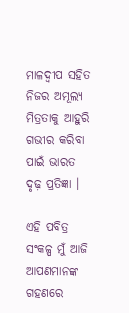ମାଳଦ୍ଵୀପ ସହିତ ନିଜର ଅମୂଲ୍ୟ ମିତ୍ରତାକୁ ଆହୁରି ଗଭୀର କରିବା ପାଇଁ ଭାରତ ଦୃଢ଼ ପ୍ରତିଜ୍ଞା ।

ଏହି ପବିତ୍ର ସଂକଳ୍ପ ମୁଁ ଆଜି ଆପଣମାନଙ୍କ ଗହଣରେ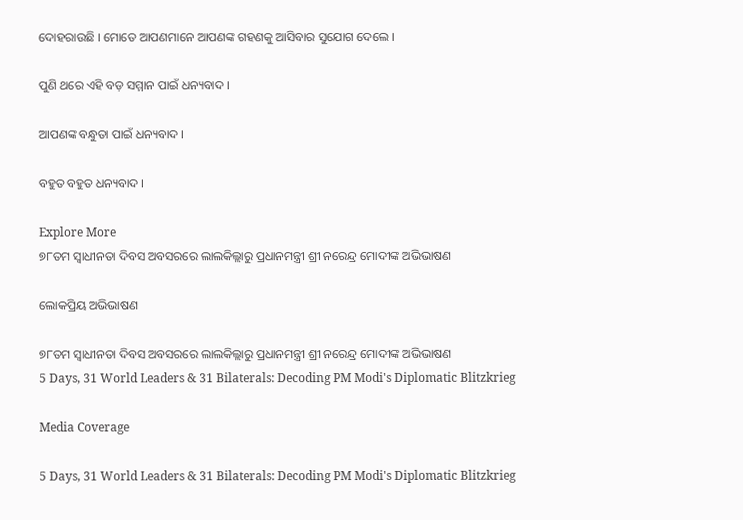ଦୋହରାଉଛି । ମୋତେ ଆପଣମାନେ ଆପଣଙ୍କ ଗହଣକୁ ଆସିବାର ସୁଯୋଗ ଦେଲେ ।

ପୁଣି ଥରେ ଏହି ବଡ଼ ସମ୍ମାନ ପାଇଁ ଧନ୍ୟବାଦ ।

ଆପଣଙ୍କ ବନ୍ଧୁତା ପାଇଁ ଧନ୍ୟବାଦ ।

ବହୁତ ବହୁତ ଧନ୍ୟବାଦ ।

Explore More
୭୮ତମ ସ୍ୱାଧୀନତା ଦିବସ ଅବସରରେ ଲାଲକିଲ୍ଲାରୁ ପ୍ରଧାନମନ୍ତ୍ରୀ ଶ୍ରୀ ନରେନ୍ଦ୍ର ମୋଦୀଙ୍କ ଅଭିଭାଷଣ

ଲୋକପ୍ରିୟ ଅଭିଭାଷଣ

୭୮ତମ ସ୍ୱାଧୀନତା ଦିବସ ଅବସରରେ ଲାଲକିଲ୍ଲାରୁ ପ୍ରଧାନମନ୍ତ୍ରୀ ଶ୍ରୀ ନରେନ୍ଦ୍ର ମୋଦୀଙ୍କ ଅଭିଭାଷଣ
5 Days, 31 World Leaders & 31 Bilaterals: Decoding PM Modi's Diplomatic Blitzkrieg

Media Coverage

5 Days, 31 World Leaders & 31 Bilaterals: Decoding PM Modi's Diplomatic Blitzkrieg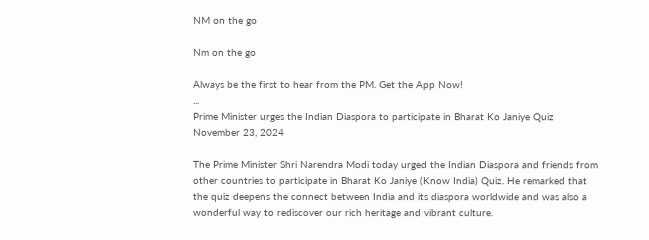NM on the go

Nm on the go

Always be the first to hear from the PM. Get the App Now!
...
Prime Minister urges the Indian Diaspora to participate in Bharat Ko Janiye Quiz
November 23, 2024

The Prime Minister Shri Narendra Modi today urged the Indian Diaspora and friends from other countries to participate in Bharat Ko Janiye (Know India) Quiz. He remarked that the quiz deepens the connect between India and its diaspora worldwide and was also a wonderful way to rediscover our rich heritage and vibrant culture.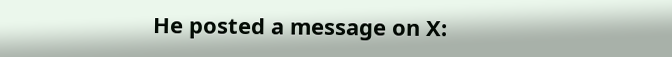He posted a message on X: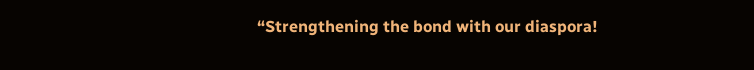“Strengthening the bond with our diaspora!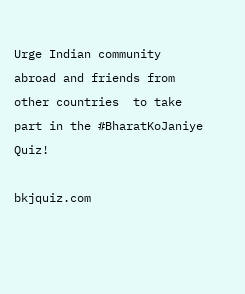Urge Indian community abroad and friends from other countries  to take part in the #BharatKoJaniye Quiz!

bkjquiz.com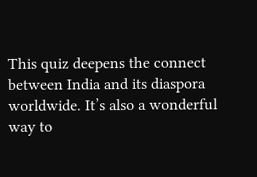This quiz deepens the connect between India and its diaspora worldwide. It’s also a wonderful way to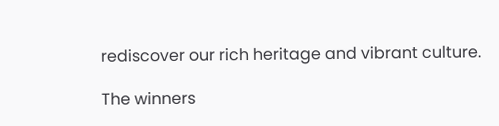rediscover our rich heritage and vibrant culture.

The winners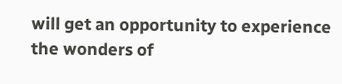will get an opportunity to experience the wonders of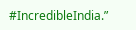#IncredibleIndia.”